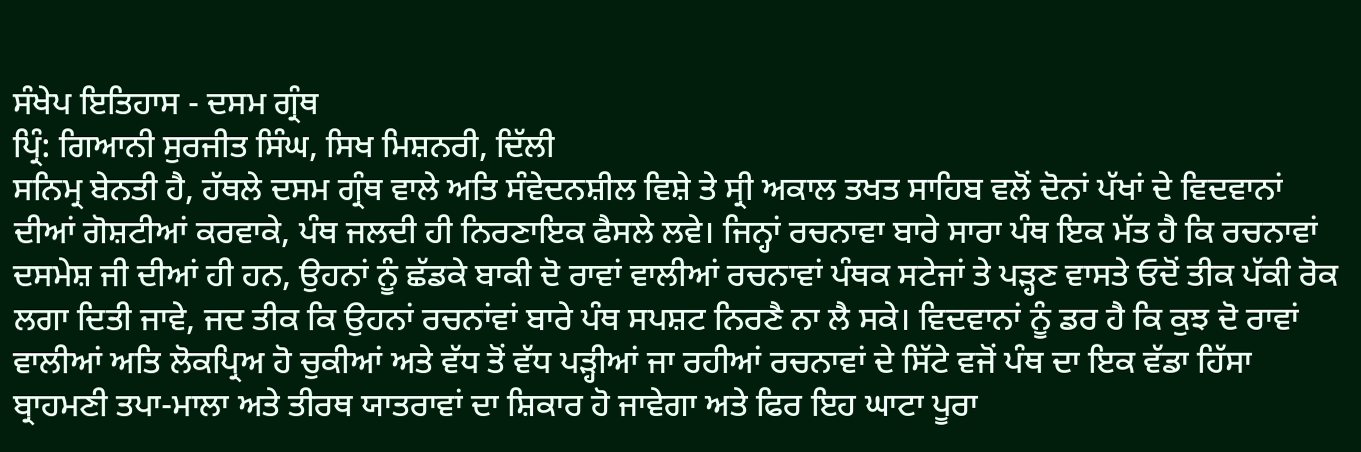ਸੰਖੇਪ ਇਤਿਹਾਸ - ਦਸਮ ਗ੍ਰੰਥ
ਪ੍ਰਿੰ: ਗਿਆਨੀ ਸੁਰਜੀਤ ਸਿੰਘ, ਸਿਖ ਮਿਸ਼ਨਰੀ, ਦਿੱਲੀ
ਸਨਿਮ੍ਰ ਬੇਨਤੀ ਹੈ, ਹੱਥਲੇ ਦਸਮ ਗ੍ਰੰਥ ਵਾਲੇ ਅਤਿ ਸੰਵੇਦਨਸ਼ੀਲ ਵਿਸ਼ੇ ਤੇ ਸ੍ਰੀ ਅਕਾਲ ਤਖਤ ਸਾਹਿਬ ਵਲੋਂ ਦੋਨਾਂ ਪੱਖਾਂ ਦੇ ਵਿਦਵਾਨਾਂ ਦੀਆਂ ਗੋਸ਼ਟੀਆਂ ਕਰਵਾਕੇ, ਪੰਥ ਜਲਦੀ ਹੀ ਨਿਰਣਾਇਕ ਫੈਸਲੇ ਲਵੇ। ਜਿਨ੍ਹਾਂ ਰਚਨਾਵਾ ਬਾਰੇ ਸਾਰਾ ਪੰਥ ਇਕ ਮੱਤ ਹੈ ਕਿ ਰਚਨਾਵਾਂ ਦਸਮੇਸ਼ ਜੀ ਦੀਆਂ ਹੀ ਹਨ, ਉਹਨਾਂ ਨੂੰ ਛੱਡਕੇ ਬਾਕੀ ਦੋ ਰਾਵਾਂ ਵਾਲੀਆਂ ਰਚਨਾਵਾਂ ਪੰਥਕ ਸਟੇਜਾਂ ਤੇ ਪੜ੍ਹਣ ਵਾਸਤੇ ਓਦੋਂ ਤੀਕ ਪੱਕੀ ਰੋਕ ਲਗਾ ਦਿਤੀ ਜਾਵੇ, ਜਦ ਤੀਕ ਕਿ ਉਹਨਾਂ ਰਚਨਾਂਵਾਂ ਬਾਰੇ ਪੰਥ ਸਪਸ਼ਟ ਨਿਰਣੈ ਨਾ ਲੈ ਸਕੇ। ਵਿਦਵਾਨਾਂ ਨੂੰ ਡਰ ਹੈ ਕਿ ਕੁਝ ਦੋ ਰਾਵਾਂ ਵਾਲੀਆਂ ਅਤਿ ਲੋਕਪ੍ਰਿਅ ਹੋ ਚੁਕੀਆਂ ਅਤੇ ਵੱਧ ਤੋਂ ਵੱਧ ਪੜ੍ਹੀਆਂ ਜਾ ਰਹੀਆਂ ਰਚਨਾਵਾਂ ਦੇ ਸਿੱਟੇ ਵਜੋਂ ਪੰਥ ਦਾ ਇਕ ਵੱਡਾ ਹਿੱਸਾ ਬ੍ਰਾਹਮਣੀ ਤਪਾ-ਮਾਲਾ ਅਤੇ ਤੀਰਥ ਯਾਤਰਾਵਾਂ ਦਾ ਸ਼ਿਕਾਰ ਹੋ ਜਾਵੇਗਾ ਅਤੇ ਫਿਰ ਇਹ ਘਾਟਾ ਪੂਰਾ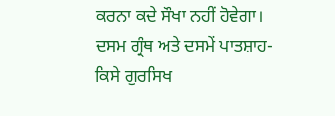ਕਰਨਾ ਕਦੇ ਸੌਖਾ ਨਹੀਂ ਹੋਵੇਗਾ।
ਦਸਮ ਗ੍ਰੰਥ ਅਤੇ ਦਸਮੇਂ ਪਾਤਸ਼ਾਹ- ਕਿਸੇ ਗੁਰਸਿਖ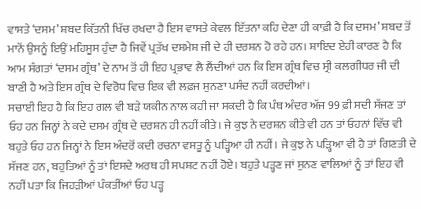ਵਾਸਤੇ ‘ਦਸਮ’ ਸ਼ਬਦ ਕਿੱਤਨੀ ਖਿੱਚ ਰਖਦਾ ਹੈ ਇਸ ਵਾਸਤੇ ਕੇਵਲ ਇੱਤਨਾ ਕਹਿ ਦੇਣਾ ਹੀ ਕਾਫ਼ੀ ਹੈ ਕਿ ਦਸਮ’ ਸ਼ਬਦ ਤੋਂ ਮਾਨੋਂ ਉਸਨੂੰ ਇਉਂ ਮਹਿਸੂਸ ਹੁੰਦਾ ਹੈ ਜਿਵੇਂ ਪ੍ਰਤੱਖ ਦਸ਼ਮੇਸ਼ ਜੀ ਦੇ ਹੀ ਦਰਸ਼ਨ ਹੋ ਰਹੇ ਹਨ। ਸ਼ਾਇਦ ਏਹੀ ਕਾਰਣ ਹੈ ਕਿ ਆਮ ਸੰਗਤਾਂ ‘ਦਸਮ ਗ੍ਰੰਥ’ ਦੇ ਨਾਮ ਤੋਂ ਹੀ ਇਹ ਪ੍ਰਭਾਵ ਲੈ ਲੈਂਦੀਆਂ ਹਨ ਕਿ ਇਸ ਗ੍ਰੰਥ ਵਿਚ ਸ੍ਰੀ ਕਲਗੀਧਰ ਜੀ ਦੀ ਬਾਣੀ ਹੈ ਅਤੇ ਇਸ ਗ੍ਰੰਥ ਦੇ ਵਿਰੋਧ ਵਿਚ ਇਕ ਵੀ ਲਫ਼ਜ ਸੁਨਣਾ ਪਸੰਦ ਨਹੀਂ ਕਰਦੀਆਂ।
ਸਚਾਈ ਇਹ ਹੈ ਕਿ ਇਹ ਗਲ ਵੀ ਬੜੇ ਯਕੀਨ ਨਾਲ ਕਹੀ ਜਾ ਸਕਦੀ ਹੈ ਕਿ ਪੰਥ ਅੰਦਰ ਅੱਜ 99 ਫ਼ੀ ਸਦੀ ਸੱਜਣ ਤਾਂ ਓਹ ਹਨ ਜਿਨ੍ਹਾਂ ਨੇ ਕਦੇ ਦਸਮ ਗ੍ਰੰਥ ਦੇ ਦਰਸ਼ਨ ਹੀ ਨਹੀਂ ਕੀਤੇ। ਜੇ ਕੁਝ ਨੇ ਦਰਸ਼ਨ ਕੀਤੇ ਵੀ ਹਨ ਤਾਂ ਓਹਨਾਂ ਵਿੱਚ ਵੀ ਬਹੁਤੇ ਓਹ ਹਨ ਜਿਨ੍ਹਾਂ ਨੇ ਇਸ ਅੰਦਰੋਂ ਕਦੀ ਰਚਨਾ ਵਸਤੂ ਨੂੰ ਪੜ੍ਹਿਆ ਹੀ ਨਹੀਂ। ਜੇ ਕੁਝ ਨੇ ਪੜ੍ਹਿਆ ਵੀ ਹੈ ਤਾਂ ਗਿਣਤੀ ਦੇ ਸੱਜਣ ਹਨ, ਬਹੁਤਿਆਂ ਨੂੰ ਤਾਂ ਇਸਦੇ ਅਰਥ ਹੀ ਸਪਸ਼ਟ ਨਹੀਂ ਹੋਏ। ਬਹੁਤੇ ਪੜ੍ਹਣ ਜਾਂ ਸੁਨਣ ਵਾਲਿਆਂ ਨੂੰ ਤਾਂ ਇਹ ਵੀ ਨਹੀਂ ਪਤਾ ਕਿ ਜਿਹੜੀਆਂ ਪੰਕਤੀਂਆਂ ਓਹ ਪੜ੍ਹ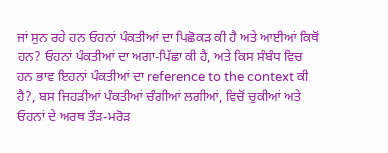ਜਾਂ ਸੁਨ ਰਹੇ ਹਨ ਓਹਨਾਂ ਪੰਕਤੀਆਂ ਦਾ ਪਿਛੋਕੜ ਕੀ ਹੈ ਅਤੇ ਆਈਆਂ ਕਿਥੋਂ ਹਨ? ਓਹਨਾਂ ਪੰਕਤੀਆਂ ਦਾ ਅਗਾ-ਪਿੱਛਾ ਕੀ ਹੈ, ਅਤੇ ਕਿਸ ਸੰਬੰਧ ਵਿਚ ਹਨ ਭਾਵ ਇਹਨਾਂ ਪੰਕਤੀਆਂ ਦਾ reference to the context ਕੀ ਹੈ?, ਬਸ ਜਿਹੜੀਆਂ ਪੰਕਤੀਆਂ ਚੰਗੀਆਂ ਲਗੀਆਂ, ਵਿਚੋਂ ਚੁਕੀਆਂ ਅਤੇ ਓਹਨਾਂ ਦੇ ਅਰਥ ਤੌੜ-ਮਰੋੜ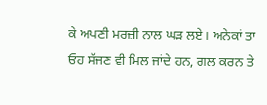ਕੇ ਅਪਣੀ ਮਰਜ਼ੀ ਨਾਲ ਘੜ ਲਏ। ਅਨੇਕਾਂ ਤਾ ਓਹ ਸੱਜਣ ਵੀ ਮਿਲ ਜਾਂਦੇ ਹਨ, ਗਲ ਕਰਨ ਤੇ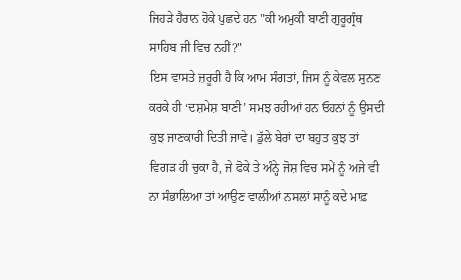ਜਿਹੜੇ ਹੈਰਾਨ ਹੋਕੇ ਪੁਛਦੇ ਹਨ "ਕੀ ਅਮੁਕੀ ਬਾਣੀ ਗੁਰੂਗ੍ਰੰਥ ਸਾਹਿਬ ਜੀ ਵਿਚ ਨਹੀਂ?"
ਇਸ ਵਾਸਤੇ ਜ਼ਰੂਰੀ ਹੈ ਕਿ ਆਮ ਸੰਗਤਾਂ, ਜਿਸ ਨੂੰ ਕੇਵਲ ਸੁਨਣ ਕਰਕੇ ਹੀ ‘ਦਸ਼ਮੇਸ਼ ਬਾਣੀ’ ਸਮਝ ਰਹੀਆਂ ਹਨ ਓਹਨਾਂ ਨੂੰ ਉਸਦੀ ਕੁਝ ਜਾਣਕਾਰੀ ਦਿਤੀ ਜਾਵੇ। ਡੁੱਲੇ ਬੇਰਾਂ ਦਾ ਬਹੁਤ ਕੁਝ ਤਾਂ ਵਿਗੜ ਹੀ ਚੁਕਾ ਹੈ, ਜੇ ਫੋਕੇ ਤੇ ਅੰਨ੍ਹੇ ਜੋਸ਼ ਵਿਚ ਸਮੇਂ ਨੂੰ ਅਜੇ ਵੀ ਨਾ ਸੰਭਾਲਿਆ ਤਾਂ ਆਉਣ ਵਾਲੀਆਂ ਨਸਲਾਂ ਸਾਨੂੰ ਕਦੇ ਮਾਫ਼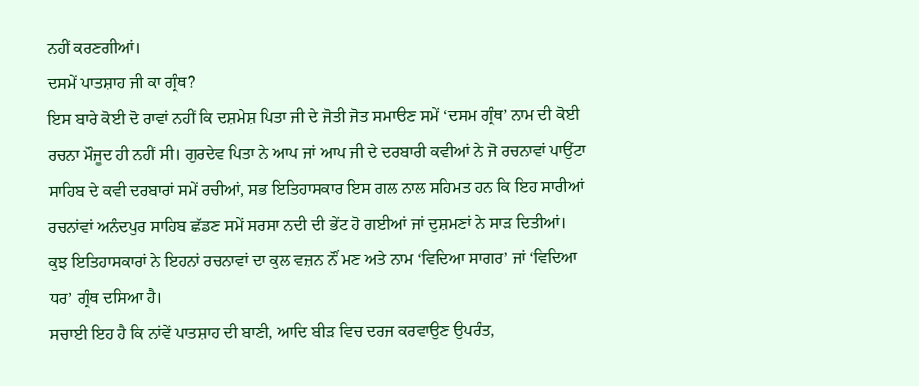ਨਹੀਂ ਕਰਣਗੀਆਂ।
ਦਸਮੇਂ ਪਾਤਸ਼ਾਹ ਜੀ ਕਾ ਗ੍ਰੰਥ?
ਇਸ ਬਾਰੇ ਕੋਈ ਦੋ ਰਾਵਾਂ ਨਹੀਂ ਕਿ ਦਸ਼ਮੇਸ਼ ਪਿਤਾ ਜੀ ਦੇ ਜੋਤੀ ਜੋਤ ਸਮਾੳਣ ਸਮੇਂ ‘ਦਸਮ ਗ੍ਰੰਥ’ ਨਾਮ ਦੀ ਕੋਈ ਰਚਨਾ ਮੌਜੂਦ ਹੀ ਨਹੀਂ ਸੀ। ਗੁਰਦੇਵ ਪਿਤਾ ਨੇ ਆਪ ਜਾਂ ਆਪ ਜੀ ਦੇ ਦਰਬਾਰੀ ਕਵੀਆਂ ਨੇ ਜੋ ਰਚਨਾਵਾਂ ਪਾਉਂਟਾ ਸਾਹਿਬ ਦੇ ਕਵੀ ਦਰਬਾਰਾਂ ਸਮੇਂ ਰਚੀਆਂ, ਸਭ ਇਤਿਹਾਸਕਾਰ ਇਸ ਗਲ ਨਾਲ ਸਹਿਮਤ ਹਨ ਕਿ ਇਹ ਸਾਰੀਆਂ ਰਚਨਾਂਵਾਂ ਅਨੰਦਪੁਰ ਸਾਹਿਬ ਛੱਡਣ ਸਮੇਂ ਸਰਸਾ ਨਦੀ ਦੀ ਭੇਂਟ ਹੋ ਗਈਆਂ ਜਾਂ ਦੁਸ਼ਮਣਾਂ ਨੇ ਸਾੜ ਦਿਤੀਆਂ। ਕੁਝ ਇਤਿਹਾਸਕਾਰਾਂ ਨੇ ਇਹਨਾਂ ਰਚਨਾਵਾਂ ਦਾ ਕੁਲ ਵਜ਼ਨ ਨੌਂ ਮਣ ਅਤੇ ਨਾਮ ‘ਵਿਦਿਆ ਸਾਗਰ’ ਜਾਂ ‘ਵਿਦਿਆ ਧਰ’ ਗ੍ਰੰਥ ਦਸਿਆ ਹੈ।
ਸਚਾਈ ਇਹ ਹੈ ਕਿ ਨਾਂਵੇਂ ਪਾਤਸ਼ਾਹ ਦੀ ਬਾਣੀ, ਆਦਿ ਬੀੜ ਵਿਚ ਦਰਜ ਕਰਵਾਉਣ ਉਪਰੰਤ,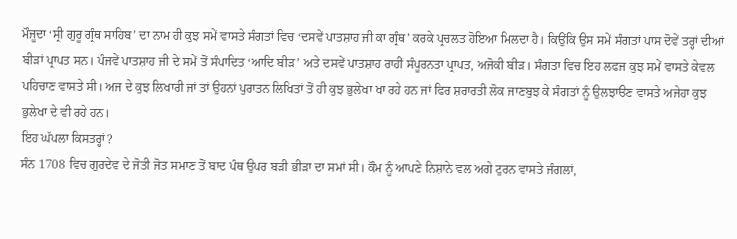ਮੌਜੂਦਾ ‘ਸ੍ਰੀ ਗੁਰੂ ਗ੍ਰੰਥ ਸਾਹਿਬ’ ਦਾ ਨਾਮ ਹੀ ਕੁਝ ਸਮੇਂ ਵਾਸਤੇ ਸੰਗਤਾਂ ਵਿਚ ‘ਦਸਵੇਂ ਪਾਤਸ਼ਾਹ ਜੀ ਕਾ ਗ੍ਰੰਥ’ ਕਰਕੇ ਪ੍ਰਚਲਤ ਹੋਇਆ ਮਿਲਦਾ ਹੈ। ਕਿਉਂਕਿ ਉਸ ਸਮੇਂ ਸੰਗਤਾਂ ਪਾਸ ਦੋਵੇਂ ਤਰ੍ਹਾਂ ਦੀਆਂ ਬੀੜਾਂ ਪ੍ਰਾਪਤ ਸਨ। ਪੰਜਵੇਂ ਪਾਤਸ਼ਾਹ ਜੀ ਦੇ ਸਮੇਂ ਤੋਂ ਸੰਪਾਦਿਤ ‘ਆਦਿ ਬੀੜ’ ਅਤੇ ਦਸਵੇਂ ਪਾਤਸ਼ਾਹ ਰਾਹੀਂ ਸੰਪੂਰਨਤਾ ਪ੍ਰਾਪਤ, ਅਜੋਕੀ ਬੀੜ। ਸੰਗਤਾ ਵਿਚ ਇਹ ਲਫਜ ਕੁਝ ਸਮੇਂ ਵਾਸਤੇ ਕੇਵਲ ਪਹਿਚਾਣ ਵਾਸਤੇ ਸੀ। ਅਜ ਦੇ ਕੁਝ ਲਿਖਾਰੀ ਜਾਂ ਤਾਂ ਉਹਨਾਂ ਪੁਰਾਤਨ ਲਿਖਿਤਾਂ ਤੋਂ ਹੀ ਕੁਝ ਭੁਲੇਖਾ ਖਾ ਰਹੇ ਹਨ ਜਾਂ ਫਿਰ ਸ਼ਰਾਰਤੀ ਲੋਕ ਜਾਣਬੁਝ ਕੇ ਸੰਗਤਾਂ ਨੂੰ ਉਲਝਾੳਣ ਵਾਸਤੇ ਅਜੇਹਾ ਕੁਝ ਭੁਲੇਖਾ ਦੇ ਵੀ ਰਹੇ ਹਨ।
ਇਹ ਘੱਪਲਾ ਕਿਸਤਰ੍ਹਾਂ?
ਸੰਨ 1708 ਵਿਚ ਗੁਰਦੇਵ ਦੇ ਜੋਤੀ ਜੋਤ ਸਮਾਣ ਤੋਂ ਬਾਦ ਪੰਥ ਉਪਰ ਬੜੀ ਭੀੜਾ ਦਾ ਸਮਾਂ ਸੀ। ਕੌਮ ਨੂੰ ਆਪਣੇ ਨਿਸ਼ਾਨੇ ਵਲ ਅਗੇ ਟੁਰਨ ਵਾਸਤੇ ਜੰਗਲਾਂ,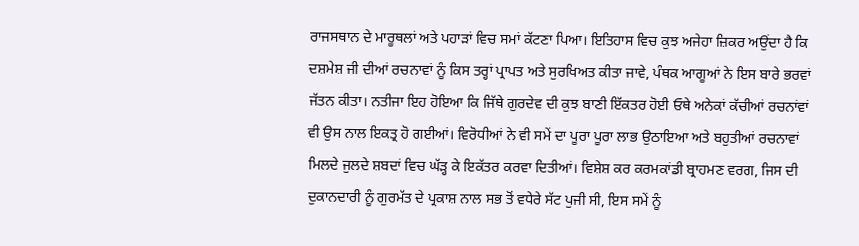ਰਾਜਸਥਾਨ ਦੇ ਮਾਰੂਥਲਾਂ ਅਤੇ ਪਹਾੜਾਂ ਵਿਚ ਸਮਾਂ ਕੱਟਣਾ ਪਿਆ। ਇਤਿਹਾਸ ਵਿਚ ਕੁਝ ਅਜੇਹਾ ਜ਼ਿਕਰ ਅਉਂਦਾ ਹੈ ਕਿ ਦਸ਼ਮੇਸ਼ ਜੀ ਦੀਆਂ ਰਚਨਾਵਾਂ ਨੂੰ ਕਿਸ ਤਰ੍ਹਾਂ ਪ੍ਰਾਪਤ ਅਤੇ ਸੁਰਖਿਅਤ ਕੀਤਾ ਜਾਵੇ, ਪੰਥਕ ਆਗੂਆਂ ਨੇ ਇਸ ਬਾਰੇ ਭਰਵਾਂ ਜੱਤਨ ਕੀਤਾ। ਨਤੀਜਾ ਇਹ ਹੋਇਆ ਕਿ ਜਿੱਥੇ ਗੁਰਦੇਵ ਦੀ ਕੁਝ ਬਾਣੀ ਇੱਕਤਰ ਹੋਈ ਓਥੇ ਅਨੇਕਾਂ ਕੱਚੀਆਂ ਰਚਨਾਂਵਾਂ ਵੀ ਉਸ ਨਾਲ ਇਕਤ੍ਰ ਹੋ ਗਈਆਂ। ਵਿਰੋਧੀਆਂ ਨੇ ਵੀ ਸਮੇਂ ਦਾ ਪੂਰਾ ਪੂਰਾ ਲਾਭ ਉਠਾਇਆ ਅਤੇ ਬਹੁਤੀਆਂ ਰਚਨਾਵਾਂ ਮਿਲਦੇ ਜੁਲਦੇ ਸ਼ਬਦਾਂ ਵਿਚ ਘੱੜ੍ਹ ਕੇ ਇਕੱਤਰ ਕਰਵਾ ਦਿਤੀਆਂ। ਵਿਸ਼ੇਸ਼ ਕਰ ਕਰਮਕਾਂਡੀ ਬ੍ਰਾਹਮਣ ਵਰਗ, ਜਿਸ ਦੀ ਦੁਕਾਨਦਾਰੀ ਨੂੰ ਗੁਰਮੱਤ ਦੇ ਪ੍ਰਕਾਸ਼ ਨਾਲ ਸਭ ਤੋਂ ਵਧੇਰੇ ਸੱਟ ਪੁਜੀ ਸੀ, ਇਸ ਸਮੇਂ ਨੂੰ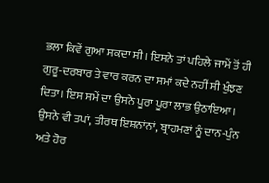ਭਲਾ ਕਿਵੇਂ ਗੁਆ ਸਕਦਾ ਸੀ। ਇਸਨੇ ਤਾਂ ਪਹਿਲੇ ਜਾਮੇਂ ਤੋਂ ਹੀ ਗੁਰੂ-ਦਰਬਾਰ ਤੇ ਵਾਰ ਕਰਨ ਦਾ ਸਮਾਂ ਕਦੇ ਨਹੀਂ ਸੀ ਖੁੰਝਣ ਦਿਤਾ। ਇਸ ਸਮੇਂ ਦਾ ਉਸਨੇ ਪੂਰਾ ਪੂਰਾ ਲਾਭ ਉਠਾਇਆ। ਉਸਨੇ ਵੀ ਤਪਾਂ, ਤੀਰਥ ਇਸ਼ਨਾਂਨਾਂ, ਬ੍ਰਾਹਮਣਾਂ ਨੂੰ ਦਾਨ-ਪੁੰਨ ਅਤੇ ਹੋਰ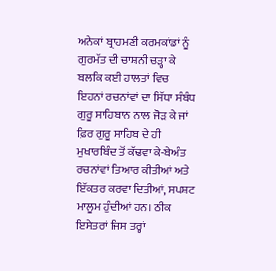ਅਨੇਕਾਂ ਬ੍ਰਾਹਮਣੀ ਕਰਮਕਾਂਡਾਂ ਨੂੰ ਗੁਰਮੱਤ ਦੀ ਚਾਸ਼ਨੀ ਚੜ੍ਹਾ ਕੇ ਬਲਕਿ ਕਈ ਹਾਲਤਾਂ ਵਿਚ ਇਹਨਾਂ ਰਚਨਾਂਵਾਂ ਦਾ ਸਿੱਧਾ ਸੰਬੰਧ ਗੁਰੂ ਸਾਹਿਬਾਨ ਨਾਲ ਜੋੜ ਕੇ ਜਾਂ ਫ਼ਿਰ ਗੁਰੂ ਸਾਹਿਬ ਦੇ ਹੀ ਮੁਖਾਰਬਿੰਦ ਤੋਂ ਕੱਢਵਾ ਕੇ-ਬੇਅੰਤ ਰਚਨਾਂਵਾਂ ਤਿਆਰ ਕੀਤੀਆਂ ਅਤੇ ਇੱਕਤਰ ਕਰਵਾ ਦਿਤੀਆਂ, ਸਪਸ਼ਟ ਮਾਲੂਮ ਹੁੰਦੀਆਂ ਹਨ। ਠੀਕ ਇਸੇਤਰਾਂ ਜਿਸ ਤਰ੍ਹਾਂ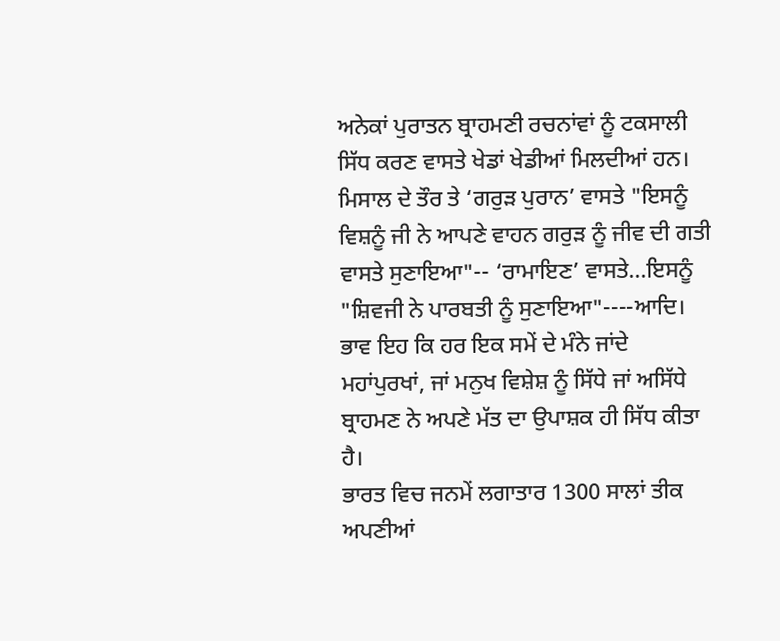ਅਨੇਕਾਂ ਪੁਰਾਤਨ ਬ੍ਰਾਹਮਣੀ ਰਚਨਾਂਵਾਂ ਨੂੰ ਟਕਸਾਲੀ ਸਿੱਧ ਕਰਣ ਵਾਸਤੇ ਖੇਡਾਂ ਖੇਡੀਆਂ ਮਿਲਦੀਆਂ ਹਨ। ਮਿਸਾਲ ਦੇ ਤੌਰ ਤੇ ‘ਗਰੁੜ ਪੁਰਾਨ’ ਵਾਸਤੇ "ਇਸਨੂੰ ਵਿਸ਼ਨੂੰ ਜੀ ਨੇ ਆਪਣੇ ਵਾਹਨ ਗਰੁੜ ਨੂੰ ਜੀਵ ਦੀ ਗਤੀ ਵਾਸਤੇ ਸੁਣਾਇਆ"-- ‘ਰਾਮਾਇਣ’ ਵਾਸਤੇ…ਇਸਨੂੰ "ਸ਼ਿਵਜੀ ਨੇ ਪਾਰਬਤੀ ਨੂੰ ਸੁਣਾਇਆ"----ਆਦਿ। ਭਾਵ ਇਹ ਕਿ ਹਰ ਇਕ ਸਮੇਂ ਦੇ ਮੰਨੇ ਜਾਂਦੇ ਮਹਾਂਪੁਰਖਾਂ, ਜਾਂ ਮਨੁਖ ਵਿਸ਼ੇਸ਼ ਨੂੰ ਸਿੱਧੇ ਜਾਂ ਅਸਿੱਧੇ ਬ੍ਰਾਹਮਣ ਨੇ ਅਪਣੇ ਮੱਤ ਦਾ ਉਪਾਸ਼ਕ ਹੀ ਸਿੱਧ ਕੀਤਾ ਹੈ।
ਭਾਰਤ ਵਿਚ ਜਨਮੇਂ ਲਗਾਤਾਰ 1300 ਸਾਲਾਂ ਤੀਕ ਅਪਣੀਆਂ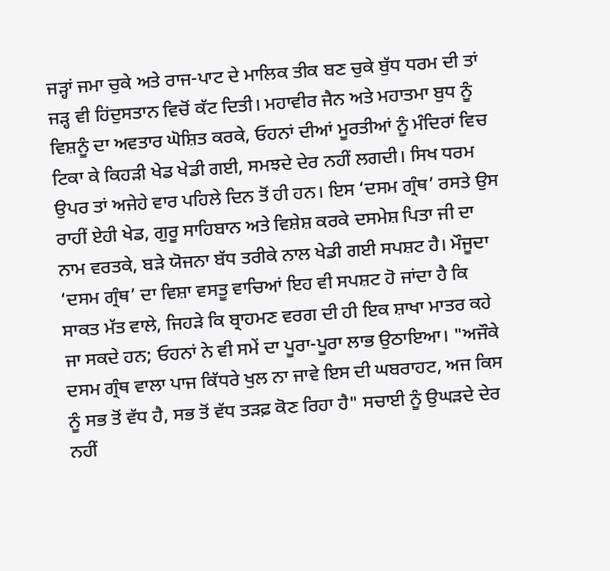ਜੜ੍ਹਾਂ ਜਮਾ ਚੁਕੇ ਅਤੇ ਰਾਜ-ਪਾਟ ਦੇ ਮਾਲਿਕ ਤੀਕ ਬਣ ਚੁਕੇ ਬੁੱਧ ਧਰਮ ਦੀ ਤਾਂ ਜੜ੍ਹ ਵੀ ਹਿਂਦੁਸਤਾਨ ਵਿਚੋਂ ਕੱਟ ਦਿਤੀ। ਮਹਾਵੀਰ ਜੈਨ ਅਤੇ ਮਹਾਤਮਾ ਬੁਧ ਨੂੰ ਵਿਸ਼ਨੂੰ ਦਾ ਅਵਤਾਰ ਘੋਸ਼ਿਤ ਕਰਕੇ, ਓਹਨਾਂ ਦੀਆਂ ਮੂਰਤੀਆਂ ਨੂੰ ਮੰਦਿਰਾਂ ਵਿਚ ਟਿਕਾ ਕੇ ਕਿਹੜੀ ਖੇਡ ਖੇਡੀ ਗਈ, ਸਮਝਦੇ ਦੇਰ ਨਹੀਂ ਲਗਦੀ। ਸਿਖ ਧਰਮ ਉਪਰ ਤਾਂ ਅਜੇਹੇ ਵਾਰ ਪਹਿਲੇ ਦਿਨ ਤੋਂ ਹੀ ਹਨ। ਇਸ ‘ਦਸਮ ਗ੍ਰੰਥ’ ਰਸਤੇ ਉਸ ਰਾਹੀਂ ਏਹੀ ਖੇਡ, ਗੁਰੂ ਸਾਹਿਬਾਨ ਅਤੇ ਵਿਸ਼ੇਸ਼ ਕਰਕੇ ਦਸਮੇਸ਼ ਪਿਤਾ ਜੀ ਦਾ ਨਾਮ ਵਰਤਕੇ, ਬੜੇ ਯੋਜਨਾ ਬੱਧ ਤਰੀਕੇ ਨਾਲ ਖੇਡੀ ਗਈ ਸਪਸ਼ਟ ਹੈ। ਮੌਜੂਦਾ ‘ਦਸਮ ਗ੍ਰੰਥ’ ਦਾ ਵਿਸ਼ਾ ਵਸਤੂ ਵਾਚਿਆਂ ਇਹ ਵੀ ਸਪਸ਼ਟ ਹੋ ਜਾਂਦਾ ਹੈ ਕਿ ਸਾਕਤ ਮੱਤ ਵਾਲੇ, ਜਿਹੜੇ ਕਿ ਬ੍ਰਾਹਮਣ ਵਰਗ ਦੀ ਹੀ ਇਕ ਸ਼ਾਖਾ ਮਾਤਰ ਕਹੇ ਜਾ ਸਕਦੇ ਹਨ; ਓਹਨਾਂ ਨੇ ਵੀ ਸਮੇਂ ਦਾ ਪੂਰਾ-ਪੂਰਾ ਲਾਭ ਉਠਾਇਆ। "ਅਜੌਕੇ ਦਸਮ ਗ੍ਰੰਥ ਵਾਲਾ ਪਾਜ ਕਿੱਧਰੇ ਖੁਲ ਨਾ ਜਾਵੇ ਇਸ ਦੀ ਘਬਰਾਹਟ, ਅਜ ਕਿਸ ਨੂੰ ਸਭ ਤੋਂ ਵੱਧ ਹੈ, ਸਭ ਤੋਂ ਵੱਧ ਤੜਫ਼ ਕੋਣ ਰਿਹਾ ਹੈ" ਸਚਾਈ ਨੂੰ ਉਘੜਦੇ ਦੇਰ ਨਹੀਂ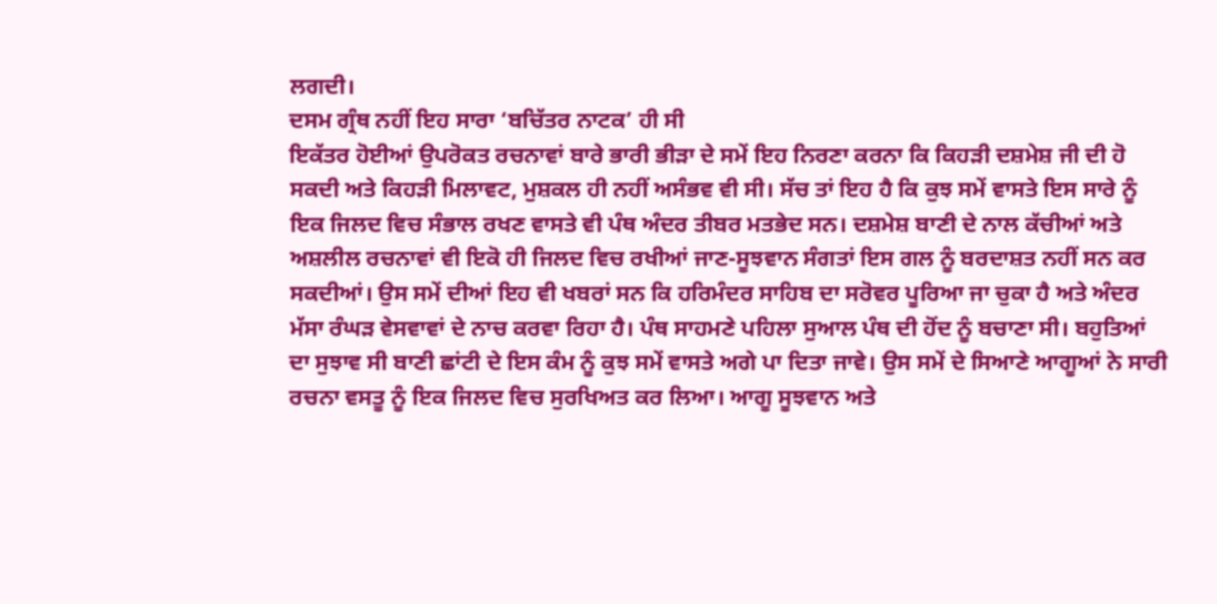ਲਗਦੀ।
ਦਸਮ ਗ੍ਰੰਥ ਨਹੀਂ ਇਹ ਸਾਰਾ ‘ਬਚਿੱਤਰ ਨਾਟਕ’ ਹੀ ਸੀ
ਇਕੱਤਰ ਹੋਈਆਂ ਉਪਰੋਕਤ ਰਚਨਾਵਾਂ ਬਾਰੇ ਭਾਰੀ ਭੀੜਾ ਦੇ ਸਮੇਂ ਇਹ ਨਿਰਣਾ ਕਰਨਾ ਕਿ ਕਿਹੜੀ ਦਸ਼ਮੇਸ਼ ਜੀ ਦੀ ਹੋ ਸਕਦੀ ਅਤੇ ਕਿਹੜੀ ਮਿਲਾਵਟ, ਮੁਸ਼ਕਲ ਹੀ ਨਹੀਂ ਅਸੰਭਵ ਵੀ ਸੀ। ਸੱਚ ਤਾਂ ਇਹ ਹੈ ਕਿ ਕੁਝ ਸਮੇਂ ਵਾਸਤੇ ਇਸ ਸਾਰੇ ਨੂੰ ਇਕ ਜਿਲਦ ਵਿਚ ਸੰਭਾਲ ਰਖਣ ਵਾਸਤੇ ਵੀ ਪੰਥ ਅੰਦਰ ਤੀਬਰ ਮਤਭੇਦ ਸਨ। ਦਸ਼ਮੇਸ਼ ਬਾਣੀ ਦੇ ਨਾਲ ਕੱਚੀਆਂ ਅਤੇ ਅਸ਼ਲੀਲ ਰਚਨਾਵਾਂ ਵੀ ਇਕੋ ਹੀ ਜਿਲਦ ਵਿਚ ਰਖੀਆਂ ਜਾਣ-ਸੂਝਵਾਨ ਸੰਗਤਾਂ ਇਸ ਗਲ ਨੂੰ ਬਰਦਾਸ਼ਤ ਨਹੀਂ ਸਨ ਕਰ ਸਕਦੀਆਂ। ਉਸ ਸਮੇਂ ਦੀਆਂ ਇਹ ਵੀ ਖਬਰਾਂ ਸਨ ਕਿ ਹਰਿਮੰਦਰ ਸਾਹਿਬ ਦਾ ਸਰੋਵਰ ਪੂਰਿਆ ਜਾ ਚੁਕਾ ਹੈ ਅਤੇ ਅੰਦਰ ਮੱਸਾ ਰੰਘੜ ਵੇਸਵਾਵਾਂ ਦੇ ਨਾਚ ਕਰਵਾ ਰਿਹਾ ਹੈ। ਪੰਥ ਸਾਹਮਣੇ ਪਹਿਲਾ ਸੁਆਲ ਪੰਥ ਦੀ ਹੋਂਦ ਨੂੰ ਬਚਾਣਾ ਸੀ। ਬਹੁਤਿਆਂ ਦਾ ਸੁਝਾਵ ਸੀ ਬਾਣੀ ਛਾਂਟੀ ਦੇ ਇਸ ਕੰਮ ਨੂੰ ਕੁਝ ਸਮੇਂ ਵਾਸਤੇ ਅਗੇ ਪਾ ਦਿਤਾ ਜਾਵੇ। ਉਸ ਸਮੇਂ ਦੇ ਸਿਆਣੇ ਆਗੂਆਂ ਨੇ ਸਾਰੀ ਰਚਨਾ ਵਸਤੂ ਨੂੰ ਇਕ ਜਿਲਦ ਵਿਚ ਸੁਰਖਿਅਤ ਕਰ ਲਿਆ। ਆਗੂ ਸੂਝਵਾਨ ਅਤੇ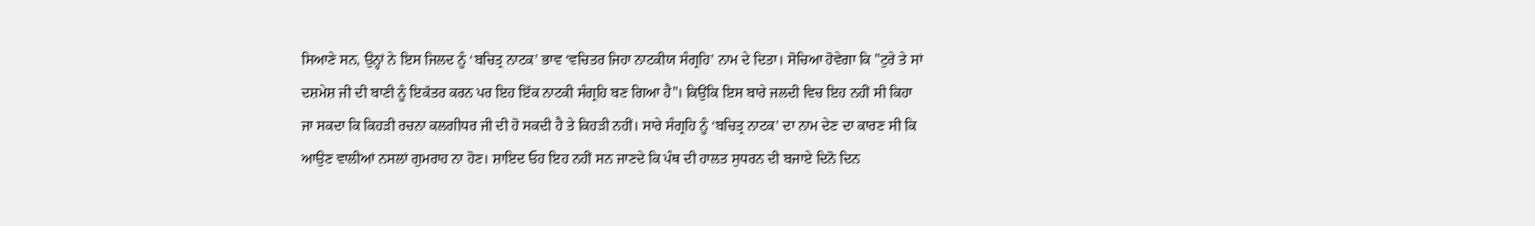ਸਿਆਣੇ ਸਨ, ਉਨ੍ਹਾਂ ਨੇ ਇਸ ਜਿਲਦ ਨੂੰ ‘ਬਚਿਤ੍ਰ ਨਾਟਕ’ ਭਾਵ ‘ਵਚਿਤਰ ਜਿਹਾ ਨਾਟਕੀਯ ਸੰਗ੍ਰਹਿ’ ਨਾਮ ਦੇ ਦਿਤਾ। ਸੋਚਿਆ ਹੋਵੇਗਾ ਕਿ "ਟੁਰੇ ਤੇ ਸਾਂ ਦਸ਼ਮੇਸ਼ ਜੀ ਦੀ ਬਾਣੀ ਨੂੰ ਇਕੱਤਰ ਕਰਨ ਪਰ ਇਹ ਇੱਕ ਨਾਟਕੀ ਸੰਗ੍ਰਹਿ ਬਣ ਗਿਆ ਹੈ"। ਕਿਉਂਕਿ ਇਸ ਬਾਰੇ ਜਲਦੀ ਵਿਚ ਇਹ ਨਹੀਂ ਸੀ ਕਿਹਾ ਜਾ ਸਕਦਾ ਕਿ ਕਿਹੜੀ ਰਚਨਾ ਕਲਗੀਧਰ ਜੀ ਦੀ ਹੋ ਸਕਦੀ ਹੈ ਤੇ ਕਿਹੜੀ ਨਹੀਂ। ਸਾਰੇ ਸੰਗ੍ਰਹਿ ਨੂੰ ‘ਬਚਿਤ੍ਰ ਨਾਟਕ’ ਦਾ ਨਾਮ ਦੇਣ ਦਾ ਕਾਰਣ ਸੀ ਕਿ ਆਉਣ ਵਾਲੀਆਂ ਨਸਲਾਂ ਗੁਮਰਾਹ ਨਾ ਹੋਣ। ਸ਼ਾਇਦ ਓਹ ਇਹ ਨਹੀਂ ਸਨ ਜਾਣਦੇ ਕਿ ਪੰਥ ਦੀ ਹਾਲਤ ਸੁਧਰਨ ਦੀ ਬਜਾਏ ਦਿਨੋ ਦਿਨ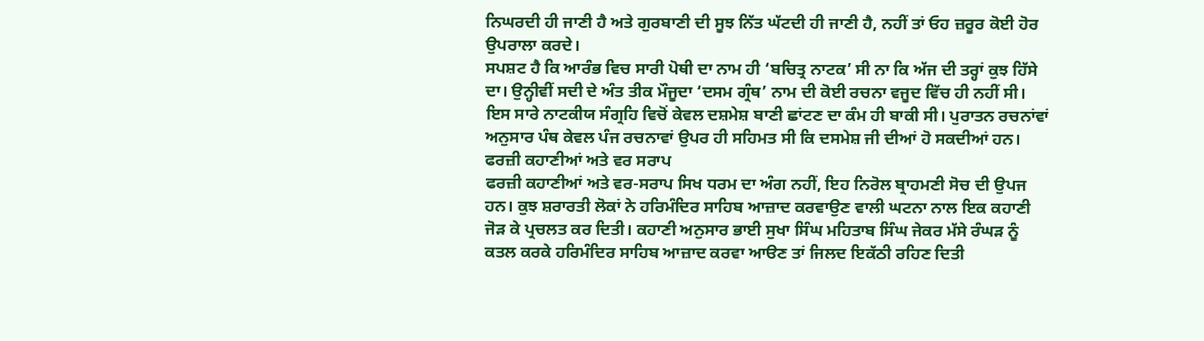ਨਿਘਰਦੀ ਹੀ ਜਾਣੀ ਹੈ ਅਤੇ ਗੁਰਬਾਣੀ ਦੀ ਸੂਝ ਨਿੱਤ ਘੱਟਦੀ ਹੀ ਜਾਣੀ ਹੈ, ਨਹੀਂ ਤਾਂ ਓਹ ਜ਼ਰੂਰ ਕੋਈ ਹੋਰ ਉਪਰਾਲਾ ਕਰਦੇ।
ਸਪਸ਼ਟ ਹੈ ਕਿ ਆਰੰਭ ਵਿਚ ਸਾਰੀ ਪੋਥੀ ਦਾ ਨਾਮ ਹੀ ‘ਬਚਿਤ੍ਰ ਨਾਟਕ’ ਸੀ ਨਾ ਕਿ ਅੱਜ ਦੀ ਤਰ੍ਹਾਂ ਕੁਝ ਹਿੱਸੇ ਦਾ। ਉਨ੍ਹੀਵੀਂ ਸਦੀ ਦੇ ਅੰਤ ਤੀਕ ਮੌਜੂਦਾ ‘ਦਸਮ ਗ੍ਰੰਥ’ ਨਾਮ ਦੀ ਕੋਈ ਰਚਨਾ ਵਜੂਦ ਵਿੱਚ ਹੀ ਨਹੀਂ ਸੀ। ਇਸ ਸਾਰੇ ਨਾਟਕੀਯ ਸੰਗ੍ਰਹਿ ਵਿਚੋਂ ਕੇਵਲ ਦਸ਼ਮੇਸ਼ ਬਾਣੀ ਛਾਂਟਣ ਦਾ ਕੰਮ ਹੀ ਬਾਕੀ ਸੀ। ਪੁਰਾਤਨ ਰਚਨਾਂਵਾਂ ਅਨੁਸਾਰ ਪੰਥ ਕੇਵਲ ਪੰਜ ਰਚਨਾਵਾਂ ਉਪਰ ਹੀ ਸਹਿਮਤ ਸੀ ਕਿ ਦਸਮੇਸ਼ ਜੀ ਦੀਆਂ ਹੋ ਸਕਦੀਆਂ ਹਨ।
ਫਰਜ਼ੀ ਕਹਾਣੀਆਂ ਅਤੇ ਵਰ ਸਰਾਪ
ਫਰਜ਼ੀ ਕਹਾਣੀਆਂ ਅਤੇ ਵਰ-ਸਰਾਪ ਸਿਖ ਧਰਮ ਦਾ ਅੰਗ ਨਹੀਂ, ਇਹ ਨਿਰੋਲ ਬ੍ਰਾਹਮਣੀ ਸੋਚ ਦੀ ਉਪਜ ਹਨ। ਕੁਝ ਸ਼ਰਾਰਤੀ ਲੋਕਾਂ ਨੇ ਹਰਿਮੰਦਿਰ ਸਾਹਿਬ ਆਜ਼ਾਦ ਕਰਵਾਉਣ ਵਾਲੀ ਘਟਨਾ ਨਾਲ ਇਕ ਕਹਾਣੀ ਜੋੜ ਕੇ ਪ੍ਰਚਲਤ ਕਰ ਦਿਤੀ। ਕਹਾਣੀ ਅਨੁਸਾਰ ਭਾਈ ਸੁਖਾ ਸਿੰਘ ਮਹਿਤਾਬ ਸਿੰਘ ਜੇਕਰ ਮੱਸੇ ਰੰਘੜ ਨੂੰ ਕਤਲ ਕਰਕੇ ਹਰਿਮੰਦਿਰ ਸਾਹਿਬ ਆਜ਼ਾਦ ਕਰਵਾ ਆੳਣ ਤਾਂ ਜਿਲਦ ਇਕੱਠੀ ਰਹਿਣ ਦਿਤੀ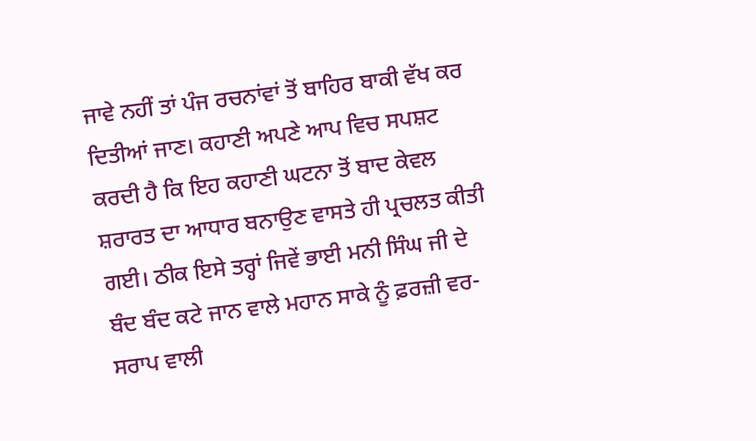ਜਾਵੇ ਨਹੀਂ ਤਾਂ ਪੰਜ ਰਚਨਾਂਵਾਂ ਤੋਂ ਬਾਹਿਰ ਬਾਕੀ ਵੱਖ ਕਰ ਦਿਤੀਆਂ ਜਾਣ। ਕਹਾਣੀ ਅਪਣੇ ਆਪ ਵਿਚ ਸਪਸ਼ਟ ਕਰਦੀ ਹੈ ਕਿ ਇਹ ਕਹਾਣੀ ਘਟਨਾ ਤੋਂ ਬਾਦ ਕੇਵਲ ਸ਼ਰਾਰਤ ਦਾ ਆਧਾਰ ਬਨਾਉਣ ਵਾਸਤੇ ਹੀ ਪ੍ਰਚਲਤ ਕੀਤੀ ਗਈ। ਠੀਕ ਇਸੇ ਤਰ੍ਹਾਂ ਜਿਵੇਂ ਭਾਈ ਮਨੀ ਸਿੰਘ ਜੀ ਦੇ ਬੰਦ ਬੰਦ ਕਟੇ ਜਾਨ ਵਾਲੇ ਮਹਾਨ ਸਾਕੇ ਨੂੰ ਫ਼ਰਜ਼ੀ ਵਰ-ਸਰਾਪ ਵਾਲੀ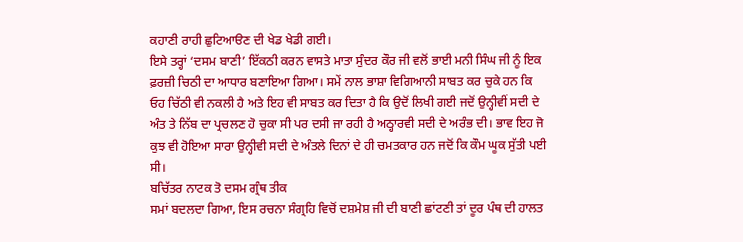ਕਹਾਣੀ ਰਾਹੀ ਛੁਟਿਆੳਣ ਦੀ ਖੇਡ ਖੇਡੀ ਗਈ।
ਇਸੇ ਤਰ੍ਹਾਂ ‘ਦਸਮ ਬਾਣੀ’ ਇੱਕਠੀ ਕਰਨ ਵਾਸਤੇ ਮਾਤਾ ਸੁੰਦਰ ਕੌਰ ਜੀ ਵਲੋਂ ਭਾਈ ਮਨੀ ਸਿੰਘ ਜੀ ਨੂੰ ਇਕ ਫ਼ਰਜ਼ੀ ਚਿਠੀ ਦਾ ਆਧਾਰ ਬਣਾਇਆ ਗਿਆ। ਸਮੇਂ ਨਾਲ ਭਾਸ਼ਾ ਵਿਗਿਆਨੀ ਸਾਬਤ ਕਰ ਚੁਕੇ ਹਨ ਕਿ ਓਹ ਚਿੱਠੀ ਵੀ ਨਕਲੀ ਹੈ ਅਤੇ ਇਹ ਵੀ ਸਾਬਤ ਕਰ ਦਿਤਾ ਹੈ ਕਿ ਉਦੋਂ ਲਿਖੀ ਗਈ ਜਦੋਂ ਉਨ੍ਹੀਵੀਂ ਸਦੀ ਦੇ ਅੰਤ ਤੇ ਨਿੱਬ ਦਾ ਪ੍ਰਚਲਣ ਹੋ ਚੁਕਾ ਸੀ ਪਰ ਦਸੀ ਜਾ ਰਹੀ ਹੈ ਅਠ੍ਹਾਰਵੀ ਸਦੀ ਦੇ ਅਰੰਭ ਦੀ। ਭਾਵ ਇਹ ਜੋ ਕੁਝ ਵੀ ਹੋਇਆ ਸਾਰਾ ਉਨ੍ਹੀਵੀ ਸਦੀ ਦੇ ਅੰਤਲੇ ਦਿਨਾਂ ਦੇ ਹੀ ਚਮਤਕਾਰ ਹਨ ਜਦੋਂ ਕਿ ਕੌਮ ਘੂਕ ਸੁੱਤੀ ਪਈ ਸੀ।
ਬਚਿੱਤਰ ਨਾਟਕ ਤੋ ਦਸਮ ਗ੍ਰੰਥ ਤੀਕ
ਸਮਾਂ ਬਦਲਦਾ ਗਿਆ, ਇਸ ਰਚਨਾ ਸੰਗ੍ਰਹਿ ਵਿਚੋਂ ਦਸ਼ਮੇਸ਼ ਜੀ ਦੀ ਬਾਣੀ ਛਾਂਟਣੀ ਤਾਂ ਦੂਰ ਪੰਥ ਦੀ ਹਾਲਤ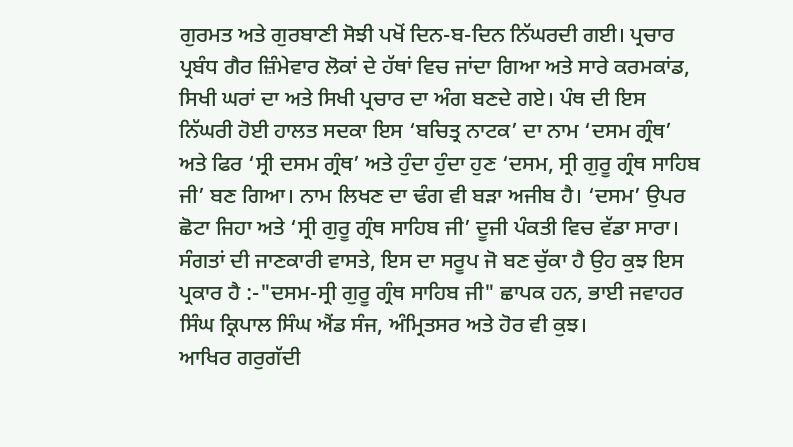ਗੁਰਮਤ ਅਤੇ ਗੁਰਬਾਣੀ ਸੋਝੀ ਪਖੋਂ ਦਿਨ-ਬ-ਦਿਨ ਨਿੱਘਰਦੀ ਗਈ। ਪ੍ਰਚਾਰ ਪ੍ਰਬੰਧ ਗੈਰ ਜ਼ਿੰਮੇਵਾਰ ਲੋਕਾਂ ਦੇ ਹੱਥਾਂ ਵਿਚ ਜਾਂਦਾ ਗਿਆ ਅਤੇ ਸਾਰੇ ਕਰਮਕਾਂਡ, ਸਿਖੀ ਘਰਾਂ ਦਾ ਅਤੇ ਸਿਖੀ ਪ੍ਰਚਾਰ ਦਾ ਅੰਗ ਬਣਦੇ ਗਏ। ਪੰਥ ਦੀ ਇਸ ਨਿੱਘਰੀ ਹੋਈ ਹਾਲਤ ਸਦਕਾ ਇਸ ‘ਬਚਿਤ੍ਰ ਨਾਟਕ’ ਦਾ ਨਾਮ ‘ਦਸਮ ਗ੍ਰੰਥ’ ਅਤੇ ਫਿਰ ‘ਸ੍ਰੀ ਦਸਮ ਗ੍ਰੰਥ’ ਅਤੇ ਹੁੰਦਾ ਹੁੰਦਾ ਹੁਣ ‘ਦਸਮ, ਸ੍ਰੀ ਗੁਰੂ ਗ੍ਰੰਥ ਸਾਹਿਬ ਜੀ’ ਬਣ ਗਿਆ। ਨਾਮ ਲਿਖਣ ਦਾ ਢੰਗ ਵੀ ਬੜਾ ਅਜੀਬ ਹੈ। ‘ਦਸਮ’ ਉਪਰ ਛੋਟਾ ਜਿਹਾ ਅਤੇ ‘ਸ੍ਰੀ ਗੁਰੂ ਗ੍ਰੰਥ ਸਾਹਿਬ ਜੀ’ ਦੂਜੀ ਪੰਕਤੀ ਵਿਚ ਵੱਡਾ ਸਾਰਾ। ਸੰਗਤਾਂ ਦੀ ਜਾਣਕਾਰੀ ਵਾਸਤੇ, ਇਸ ਦਾ ਸਰੂਪ ਜੋ ਬਣ ਚੁੱਕਾ ਹੈ ਉਹ ਕੁਝ ਇਸ ਪ੍ਰਕਾਰ ਹੈ :-"ਦਸਮ-ਸ੍ਰੀ ਗੁਰੂ ਗ੍ਰੰਥ ਸਾਹਿਬ ਜੀ" ਛਾਪਕ ਹਨ, ਭਾਈ ਜਵਾਹਰ ਸਿੰਘ ਕ੍ਰਿਪਾਲ ਸਿੰਘ ਐਂਡ ਸੰਜ, ਅੰਮ੍ਰਿਤਸਰ ਅਤੇ ਹੋਰ ਵੀ ਕੁਝ।
ਆਖਿਰ ਗਰੁਗੱਦੀ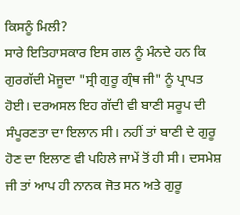ਕਿਸਨੂੰ ਮਿਲੀ?
ਸਾਰੇ ਇਤਿਹਾਸਕਾਰ ਇਸ ਗਲ ਨੂੰ ਮੰਨਦੇ ਹਨ ਕਿ ਗੁਰਗੱਦੀ ਮੋਜੂਦਾ "ਸ੍ਰੀ ਗੁਰੂ ਗ੍ਰੰਥ ਜੀ" ਨੂੰ ਪ੍ਰਾਪਤ ਹੋਈ। ਦਰਅਸਲ ਇਹ ਗੱਦੀ ਵੀ ਬਾਣੀ ਸਰੂਪ ਦੀ ਸੰਪੂਰਣਤਾ ਦਾ ਇਲਾਨ ਸੀ। ਨਹੀਂ ਤਾਂ ਬਾਣੀ ਦੇ ਗੁਰੂ ਹੋਣ ਦਾ ਇਲਾਣ ਵੀ ਪਹਿਲੇ ਜਾਮੇਂ ਤੋਂ ਹੀ ਸੀ। ਦਸਮੇਸ਼ ਜੀ ਤਾਂ ਆਪ ਹੀ ਨਾਨਕ ਜੋਤ ਸਨ ਅਤੇ ਗੁਰੂ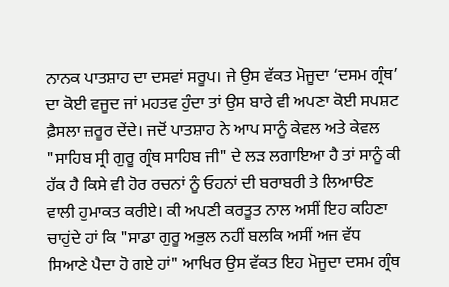ਨਾਨਕ ਪਾਤਸ਼ਾਹ ਦਾ ਦਸਵਾਂ ਸਰੂਪ। ਜੇ ਉਸ ਵੱਕਤ ਮੋਜੂਦਾ ‘ਦਸਮ ਗ੍ਰੰਥ’ ਦਾ ਕੋਈ ਵਜੂਦ ਜਾਂ ਮਹਤਵ ਹੁੰਦਾ ਤਾਂ ਉਸ ਬਾਰੇ ਵੀ ਅਪਣਾ ਕੋਈ ਸਪਸ਼ਟ ਫ਼ੈਸਲਾ ਜ਼ਰੂਰ ਦੇਂਦੇ। ਜਦੋਂ ਪਾਤਸ਼ਾਹ ਨੇ ਆਪ ਸਾਨੂੰ ਕੇਵਲ ਅਤੇ ਕੇਵਲ "ਸਾਹਿਬ ਸ੍ਰੀ ਗੁਰੂ ਗ੍ਰੰਥ ਸਾਹਿਬ ਜੀ" ਦੇ ਲੜ ਲਗਾਇਆ ਹੈ ਤਾਂ ਸਾਨੂੰ ਕੀ ਹੱਕ ਹੈ ਕਿਸੇ ਵੀ ਹੋਰ ਰਚਨਾਂ ਨੂੰ ਓਹਨਾਂ ਦੀ ਬਰਾਬਰੀ ਤੇ ਲਿਆੳਣ ਵਾਲੀ ਹੁਮਾਕਤ ਕਰੀਏ। ਕੀ ਅਪਣੀ ਕਰਤੂਤ ਨਾਲ ਅਸੀਂ ਇਹ ਕਹਿਣਾ ਚਾਹੁਂਦੇ ਹਾਂ ਕਿ "ਸਾਡਾ ਗੁਰੂ ਅਭੁਲ ਨਹੀਂ ਬਲਕਿ ਅਸੀਂ ਅਜ ਵੱਧ ਸਿਆਣੇ ਪੈਦਾ ਹੋ ਗਏ ਹਾਂ" ਆਖਿਰ ਉਸ ਵੱਕਤ ਇਹ ਮੋਜੂਦਾ ਦਸਮ ਗ੍ਰੰਥ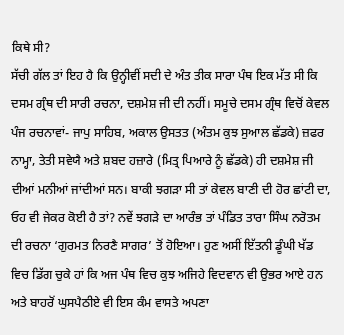ਕਿਥੇ ਸੀ?
ਸੱਚੀ ਗੱਲ ਤਾਂ ਇਹ ਹੈ ਕਿ ਉਨ੍ਹੀਵੀਂ ਸਦੀ ਦੇ ਅੰਤ ਤੀਕ ਸਾਰਾ ਪੰਥ ਇਕ ਮੱਤ ਸੀ ਕਿ ਦਸਮ ਗ੍ਰੰਥ ਦੀ ਸਾਰੀ ਰਚਨਾ, ਦਸ਼ਮੇਸ਼ ਜੀ ਦੀ ਨਹੀਂ। ਸਮੂਚੇ ਦਸਮ ਗ੍ਰੰਥ ਵਿਚੋਂ ਕੇਵਲ ਪੰਜ ਰਚਨਾਵਾਂ- ਜਾਪੁ ਸਾਹਿਬ, ਅਕਾਲ ਉਸਤਤ (ਅੰਤਮ ਕੁਝ ਸੁਆਲ ਛੱਡਕੇ) ਜ਼ਫਰ ਨਾਮ੍ਹਾ, ਤੇਤੀ ਸਵੇਯੈ ਅਤੇ ਸ਼ਬਦ ਹਜ਼ਾਰੇ (ਮਿਤ੍ਰ ਪਿਆਰੇ ਨੂੰ ਛੱਡਕੇ) ਹੀ ਦਸ਼ਮੇਸ਼ ਜੀ ਦੀਆਂ ਮਨੀਆਂ ਜਾਂਦੀਆਂ ਸਨ। ਬਾਕੀ ਝਗੜਾ ਸੀ ਤਾਂ ਕੇਵਲ ਬਾਣੀ ਦੀ ਹੋਰ ਛਾਂਟੀ ਦਾ, ਓਹ ਵੀ ਜੇਕਰ ਕੋਈ ਹੈ ਤਾਂ? ਨਵੇਂ ਝਗੜੇ ਦਾ ਆਰੰਭ ਤਾਂ ਪੰਡਿਤ ਤਾਰਾ ਸਿੰਘ ਨਰੋਤਮ ਦੀ ਰਚਨਾ ‘ਗੁਰਮਤ ਨਿਰਣੈ ਸਾਗਰ’ ਤੋਂ ਹੋਇਆ। ਹੁਣ ਅਸੀਂ ਇੱਤਨੀ ਡੂੰਘੀ ਖੱਡ ਵਿਚ ਡਿੱਗ ਚੁਕੇ ਹਾਂ ਕਿ ਅਜ ਪੰਥ ਵਿਚ ਕੁਝ ਅਜਿਹੇ ਵਿਦਵਾਨ ਵੀ ਉਭਰ ਆਏ ਹਨ ਅਤੇ ਬਾਹਰੋਂ ਘੁਸਪੈਠੀਏ ਵੀ ਇਸ ਕੰਮ ਵਾਸਤੇ ਅਪਣਾ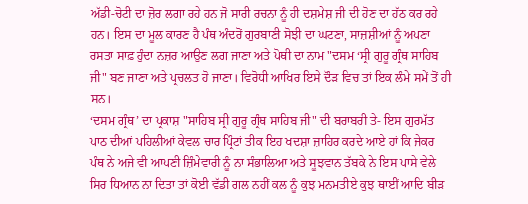ਅੱਡੀ-ਚੋਟੀ ਦਾ ਜ਼ੋਰ ਲਗਾ ਰਹੇ ਹਨ ਜੋ ਸਾਰੀ ਰਚਨਾ ਨੂੰ ਹੀ ਦਸ਼ਮੇਸ਼ ਜੀ ਦੀ ਹੋਣ ਦਾ ਹੱਠ ਕਰ ਰਹੇ ਹਨ। ਇਸ ਦਾ ਮੂਲ ਕਾਰਣ ਹੈ ਪੰਥ ਅੰਦਰੋਂ ਗੁਰਬਾਣੀ ਸੋਝੀ ਦਾ ਘਟਣਾ, ਸਾਜ਼ਸ਼ੀਆਂ ਨੂੰ ਅਪਣਾ ਰਸਤਾ ਸਾਫ਼ ਹੁੰਦਾ ਨਜ਼ਰ ਆਉਣ ਲਗ ਜਾਣਾ ਅਤੇ ਪੋਥੀ ਦਾ ਨਾਮ "ਦਸਮ ‘ਸ੍ਰੀ ਗੁਰੂ ਗ੍ਰੰਥ ਸਾਹਿਬ ਜੀ" ਬਣ ਜਾਣਾ ਅਤੇ ਪ੍ਰਚਲਤ ਹੋ ਜਾਣਾ। ਵਿਰੋਧੀ ਆਖਿਰ ਇਸੇ ਦੌੜ ਵਿਚ ਤਾਂ ਇਕ ਲੰਮੇ ਸਮੇਂ ਤੋਂ ਹੀ ਸਨ।
‘ਦਸਮ ਗ੍ਰੰਥ’ ਦਾ ਪ੍ਰਕਾਸ਼ "ਸਾਹਿਬ ਸ੍ਰੀ ਗੁਰੂ ਗ੍ਰੰਥ ਸਾਹਿਬ ਜੀ" ਦੀ ਬਰਾਬਰੀ ਤੇ- ਇਸ ਗੁਰਮੱਤ ਪਾਠ ਦੀਆਂ ਪਹਿਲੀਆਂ ਕੇਵਲ ਚਾਰ ਪ੍ਰਿੰਟਾਂ ਤੀਕ ਇਹ ਖਦਸ਼ਾ ਜ਼ਾਹਿਰ ਕਰਦੇ ਆਏ ਹਾਂ ਕਿ ਜੇਕਰ ਪੰਥ ਨੇ ਅਜੇ ਵੀ ਆਪਣੀ ਜ਼ਿੰਮੇਵਾਰੀ ਨੂੰ ਨਾ ਸੰਭਾਲਿਆ ਅਤੇ ਸੂਝਵਾਨ ਤੱਬਕੇ ਨੇ ਇਸ ਪਾਸੇ ਵੇਲੇ ਸਿਰ ਧਿਆਨ ਨਾ ਦਿਤਾ ਤਾਂ ਕੋਈ ਵੱਡੀ ਗਲ ਨਹੀਂ ਕਲ ਨੂੰ ਕੁਝ ਮਨਮਤੀਏ ਕੁਝ ਥਾਈਂ ਆਦਿ ਬੀੜ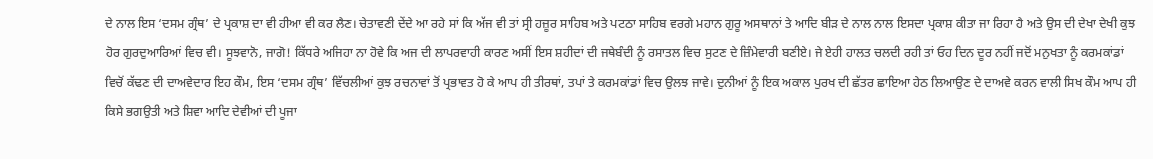ਦੇ ਨਾਲ ਇਸ ‘ਦਸਮ ਗ੍ਰੰਥ’ ਦੇ ਪ੍ਰਕਾਸ਼ ਦਾ ਵੀ ਹੀਆ ਵੀ ਕਰ ਲੈਣ। ਚੇਤਾਵਣੀ ਦੇਂਦੇ ਆ ਰਹੇ ਸਾਂ ਕਿ ਅੱਜ ਵੀ ਤਾਂ ਸ੍ਰੀ ਹਜ਼ੂਰ ਸਾਹਿਬ ਅਤੇ ਪਟਠਾ ਸਾਹਿਬ ਵਰਗੇ ਮਹਾਨ ਗੁਰੂ ਅਸਥਾਨਾਂ ਤੇ ਆਦਿ ਬੀੜ ਦੇ ਨਾਲ ਨਾਲ ਇਸਦਾ ਪ੍ਰਕਾਸ਼ ਕੀਤਾ ਜਾ ਰਿਹਾ ਹੈ ਅਤੇ ਉਸ ਦੀ ਦੇਖਾ ਦੇਖੀ ਕੁਝ ਹੋਰ ਗੁਰਦੁਆਰਿਆਂ ਵਿਚ ਵੀ। ਸੂਝਵਾਨੋ, ਜਾਗੋ! ਕਿੱਧਰੇ ਅਜਿਹਾ ਨਾ ਹੋਵੇ ਕਿ ਅਜ ਦੀ ਲਾਪਰਵਾਹੀ ਕਾਰਣ ਅਸੀਂ ਇਸ ਸ਼ਹੀਦਾਂ ਦੀ ਜਥੇਬੰਦੀ ਨੂੰ ਰਸਾਤਲ ਵਿਚ ਸੁਟਣ ਦੇ ਜ਼ਿੰਮੇਵਾਰੀ ਬਣੀਏ। ਜੇ ਏਹੀ ਹਾਲਤ ਚਲਦੀ ਰਹੀ ਤਾਂ ਓਹ ਦਿਨ ਦੂਰ ਨਹੀਂ ਜਦੋਂ ਮਨੁਖਤਾ ਨੂੰ ਕਰਮਕਾਂਡਾਂ ਵਿਚੋਂ ਕੱਢਣ ਦੀ ਦਾਅਵੇਦਾਰ ਇਹ ਕੌਮ, ਇਸ ‘ਦਸਮ ਗ੍ਰੰਥ’ ਵਿੱਚਲੀਆਂ ਕੁਝ ਰਚਨਾਵਾਂ ਤੋਂ ਪ੍ਰਭਾਵਤ ਹੋ ਕੇ ਆਪ ਹੀ ਤੀਰਥਾਂ, ਤਪਾਂ ਤੇ ਕਰਮਕਾਂਡਾਂ ਵਿਚ ਉਲਝ ਜਾਵੇ। ਦੁਨੀਆਂ ਨੂੰ ਇਕ ਅਕਾਲ ਪੁਰਖ ਦੀ ਛੱਤਰ ਛਾਇਆ ਹੇਠ ਲਿਆਉਣ ਦੇ ਦਾਅਵੇ ਕਰਨ ਵਾਲੀ ਸਿਖ ਕੌਮ ਆਪ ਹੀ ਕਿਸੇ ਭਗਉਤੀ ਅਤੇ ਸ਼ਿਵਾ ਆਦਿ ਦੇਵੀਆਂ ਦੀ ਪੂਜਾ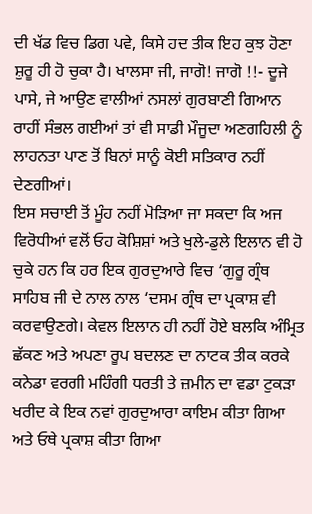ਦੀ ਖੱਡ ਵਿਚ ਡਿਗ ਪਵੇ, ਕਿਸੇ ਹਦ ਤੀਕ ਇਹ ਕੁਝ ਹੋਣਾ ਸ਼ੁਰੂ ਹੀ ਹੋ ਚੁਕਾ ਹੈ। ਖਾਲਸਾ ਜੀ, ਜਾਗੋ! ਜਾਗੋ !!- ਦੂਜੇ ਪਾਸੇ, ਜੇ ਆਉਣ ਵਾਲੀਆਂ ਨਸਲਾਂ ਗੁਰਬਾਣੀ ਗਿਆਨ ਰਾਹੀਂ ਸੰਭਲ ਗਈਆਂ ਤਾਂ ਵੀ ਸਾਡੀ ਮੌਜੂਦਾ ਅਣਗਹਿਲੀ ਨੂੰ ਲਾਹਨਤਾ ਪਾਣ ਤੋਂ ਬਿਨਾਂ ਸਾਨੂੰ ਕੋਈ ਸਤਿਕਾਰ ਨਹੀਂ ਦੇਣਗੀਆਂ।
ਇਸ ਸਚਾਈ ਤੋਂ ਮੂੰਹ ਨਹੀਂ ਮੋੜਿਆ ਜਾ ਸਕਦਾ ਕਿ ਅਜ ਵਿਰੋਧੀਆਂ ਵਲੋਂ ਓਹ ਕੋਸ਼ਿਸ਼ਾਂ ਅਤੇ ਖੁਲੇ-ਡੁਲੇ ਇਲਾਨ ਵੀ ਹੋ ਚੁਕੇ ਹਨ ਕਿ ਹਰ ਇਕ ਗੁਰਦੁਆਰੇ ਵਿਚ ‘ਗੁਰੂ ਗ੍ਰੰਥ ਸਾਹਿਬ ਜੀ ਦੇ ਨਾਲ ਨਾਲ ‘ਦਸਮ ਗ੍ਰੰਥ ਦਾ ਪ੍ਰਕਾਸ਼ ਵੀ ਕਰਵਾਉਣਗੇ। ਕੇਵਲ ਇਲਾਨ ਹੀ ਨਹੀਂ ਹੋਏ ਬਲਕਿ ਅੰਮ੍ਰਿਤ ਛੱਕਣ ਅਤੇ ਅਪਣਾ ਰੂਪ ਬਦਲਣ ਦਾ ਨਾਟਕ ਤੀਕ ਕਰਕੇ ਕਨੇਡਾ ਵਰਗੀ ਮਹਿੰਗੀ ਧਰਤੀ ਤੇ ਜ਼ਮੀਨ ਦਾ ਵਡਾ ਟੁਕੜਾ ਖਰੀਦ ਕੇ ਇਕ ਨਵਾਂ ਗੁਰਦੁਆਰਾ ਕਾਇਮ ਕੀਤਾ ਗਿਆ ਅਤੇ ਓਥੇ ਪ੍ਰਕਾਸ਼ ਕੀਤਾ ਗਿਆ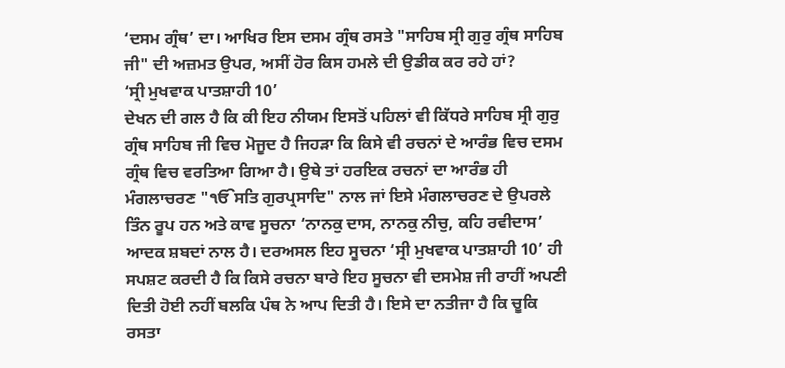‘ਦਸਮ ਗ੍ਰੰਥ’ ਦਾ। ਆਖਿਰ ਇਸ ਦਸਮ ਗ੍ਰੰਥ ਰਸਤੇ "ਸਾਹਿਬ ਸ੍ਰੀ ਗੁਰੁ ਗ੍ਰੰਥ ਸਾਹਿਬ ਜੀ" ਦੀ ਅਜ਼ਮਤ ਉਪਰ, ਅਸੀਂ ਹੋਰ ਕਿਸ ਹਮਲੇ ਦੀ ਉਡੀਕ ਕਰ ਰਹੇ ਹਾਂ?
‘ਸ੍ਰੀ ਮੁਖਵਾਕ ਪਾਤਸ਼ਾਹੀ 10’
ਦੇਖਨ ਦੀ ਗਲ ਹੈ ਕਿ ਕੀ ਇਹ ਨੀਯਮ ਇਸਤੋਂ ਪਹਿਲਾਂ ਵੀ ਕਿੱਧਰੇ ਸਾਹਿਬ ਸ੍ਰੀ ਗੁਰੁ ਗ੍ਰੰਥ ਸਾਹਿਬ ਜੀ ਵਿਚ ਮੋਜੂਦ ਹੈ ਜਿਹੜਾ ਕਿ ਕਿਸੇ ਵੀ ਰਚਨਾਂ ਦੇ ਆਰੰਭ ਵਿਚ ਦਸਮ ਗ੍ਰੰਥ ਵਿਚ ਵਰਤਿਆ ਗਿਆ ਹੈ। ਉਥੇ ਤਾਂ ਹਰਇਕ ਰਚਨਾਂ ਦਾ ਆਰੰਭ ਹੀ ਮੰਗਲਾਚਰਣ "ੴਸਤਿ ਗੁਰਪ੍ਰਸਾਦਿ" ਨਾਲ ਜਾਂ ਇਸੇ ਮੰਗਲਾਚਰਣ ਦੇ ਉਪਰਲੇ ਤਿੰਨ ਰੂਪ ਹਨ ਅਤੇ ਕਾਵ ਸੂਚਨਾ ‘ਨਾਨਕੁ ਦਾਸ, ਨਾਨਕੁ ਨੀਚੁ, ਕਹਿ ਰਵੀਦਾਸ’ ਆਦਕ ਸ਼ਬਦਾਂ ਨਾਲ ਹੈ। ਦਰਅਸਲ ਇਹ ਸੂਚਨਾ ‘ਸ੍ਰੀ ਮੁਖਵਾਕ ਪਾਤਸ਼ਾਹੀ 10’ ਹੀ ਸਪਸ਼ਟ ਕਰਦੀ ਹੈ ਕਿ ਕਿਸੇ ਰਚਨਾ ਬਾਰੇ ਇਹ ਸੂਚਨਾ ਵੀ ਦਸਮੇਸ਼ ਜੀ ਰਾਹੀਂ ਅਪਣੀ ਦਿਤੀ ਹੋਈ ਨਹੀਂ ਬਲਕਿ ਪੰਥ ਨੇ ਆਪ ਦਿਤੀ ਹੈ। ਇਸੇ ਦਾ ਨਤੀਜਾ ਹੈ ਕਿ ਚੂਕਿ ਰਸਤਾ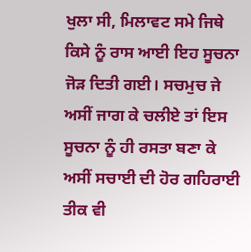ਖੁਲਾ ਸੀ, ਮਿਲਾਵਟ ਸਮੇ ਜਿਥੇ ਕਿਸੇ ਨੂੰ ਰਾਸ ਆਈ ਇਹ ਸੂਚਨਾ ਜੋੜ ਦਿਤੀ ਗਈ। ਸਚਮੁਚ ਜੇ ਅਸੀਂ ਜਾਗ ਕੇ ਚਲੀਏ ਤਾਂ ਇਸ ਸੂਚਨਾ ਨੂੰ ਹੀ ਰਸਤਾ ਬਣਾ ਕੇ ਅਸੀਂ ਸਚਾਈ ਦੀ ਹੋਰ ਗਹਿਰਾਈ ਤੀਕ ਵੀ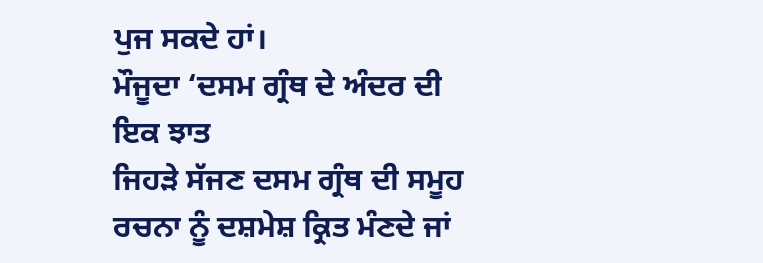ਪੁਜ ਸਕਦੇ ਹਾਂ।
ਮੌਜੂਦਾ ‘ਦਸਮ ਗ੍ਰੰਥ ਦੇ ਅੰਦਰ ਦੀ ਇਕ ਝਾਤ
ਜਿਹੜੇ ਸੱਜਣ ਦਸਮ ਗ੍ਰੰਥ ਦੀ ਸਮੂਹ ਰਚਨਾ ਨੂੰ ਦਸ਼ਮੇਸ਼ ਕ੍ਰਿਤ ਮੰਣਦੇ ਜਾਂ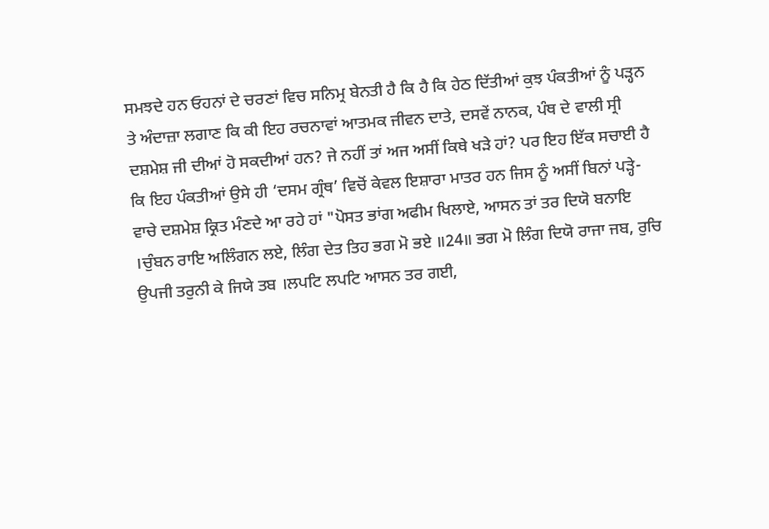ਸਮਝਦੇ ਹਨ ਓਹਨਾਂ ਦੇ ਚਰਣਾਂ ਵਿਚ ਸਨਿਮ੍ਰ ਬੇਨਤੀ ਹੈ ਕਿ ਹੈ ਕਿ ਹੇਠ ਦਿੱਤੀਆਂ ਕੁਝ ਪੰਕਤੀਆਂ ਨੂੰ ਪੜ੍ਹਨ ਤੇ ਅੰਦਾਜ਼ਾ ਲਗਾਣ ਕਿ ਕੀ ਇਹ ਰਚਨਾਵਾਂ ਆਤਮਕ ਜੀਵਨ ਦਾਤੇ, ਦਸਵੇਂ ਨਾਨਕ, ਪੰਥ ਦੇ ਵਾਲੀ ਸ੍ਰੀ ਦਸ਼ਮੇਸ਼ ਜੀ ਦੀਆਂ ਹੋ ਸਕਦੀਆਂ ਹਨ? ਜੇ ਨਹੀਂ ਤਾਂ ਅਜ ਅਸੀਂ ਕਿਥੇ ਖੜੇ ਹਾਂ? ਪਰ ਇਹ ਇੱਕ ਸਚਾਈ ਹੈ ਕਿ ਇਹ ਪੰਕਤੀਆਂ ਉਸੇ ਹੀ ‘ਦਸਮ ਗ੍ਰੰਥ’ ਵਿਚੋਂ ਕੇਵਲ ਇਸ਼ਾਰਾ ਮਾਤਰ ਹਨ ਜਿਸ ਨੂੰ ਅਸੀਂ ਬਿਨਾਂ ਪੜ੍ਹੇ-ਵਾਚੇ ਦਸ਼ਮੇਸ਼ ਕ੍ਰਿਤ ਮੰਣਦੇ ਆ ਰਹੇ ਹਾਂ "ਪੋਸਤ ਭਾਂਗ ਅਫੀਮ ਖਿਲਾਏ, ਆਸਨ ਤਾਂ ਤਰ ਦਿਯੋ ਬਨਾਇ ।ਚੁੰਬਨ ਰਾਇ ਅਲਿੰਗਨ ਲਏ, ਲਿੰਗ ਦੇਤ ਤਿਹ ਭਗ ਮੋ ਭਏ ॥24॥ ਭਗ ਮੋ ਲਿੰਗ ਦਿਯੋ ਰਾਜਾ ਜਬ, ਰੁਚਿ ਉਪਜੀ ਤਰੁਨੀ ਕੇ ਜਿਯੇ ਤਬ ।ਲਪਟਿ ਲਪਟਿ ਆਸਨ ਤਰ ਗਈ,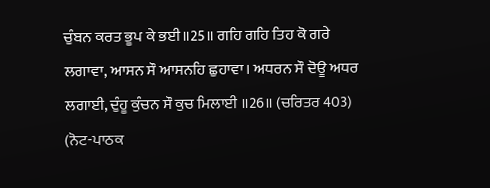ਚੁੰਬਨ ਕਰਤ ਭੂਪ ਕੇ ਭਈ॥25॥ ਗਹਿ ਗਹਿ ਤਿਹ ਕੋ ਗਰੇ ਲਗਾਵਾ, ਆਸਨ ਸੌ ਆਸਨਹਿ ਛੁਹਾਵਾ। ਅਧਰਨ ਸੌ ਦੋਊ ਅਧਰ ਲਗਾਈ, ਦੁੰਹੂ ਕੁੰਚਨ ਸੌ ਕੁਚ ਮਿਲਾਈ ॥26॥ (ਚਰਿਤਰ 403) (ਨੋਟ-ਪਾਠਕ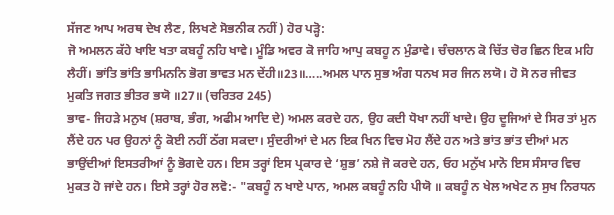ਸੱਜਣ ਆਪ ਅਰਥ ਦੇਖ ਲੈਣ, ਲਿਖਣੇ ਸੋਭਨੀਕ ਨਹੀਂ) ਹੋਰ ਪੜ੍ਹੋ:
ਜੋ ਅਮਲਨ ਕੱਹੇ ਖਾਇ ਖਤਾ ਕਬਹੂੰ ਨਹਿ ਖਾਵੇ। ਮੂੰਡਿ ਅਵਰ ਕੋ ਜਾਹਿ ਆਪੁ ਕਬਹੂ ਨ ਮੁੰਡਾਵੇ। ਚੰਚਲਾਨ ਕੋ ਚਿੱਤ ਚੋਰ ਛਿਨ ਇਕ ਮਹਿ ਲੈਹੀਂ। ਭਾਂਤਿ ਭਾਂਤਿ ਭਾਮਿਨਨਿ ਭੋਗ ਭਾਵਤ ਮਨ ਦੇਂਹੀ॥23॥…..ਅਮਲ ਪਾਨ ਸੁਭ ਅੰਗ ਧਨਖ ਸਰ ਜਿਨ ਲਯੋ। ਹੋ ਸੋ ਨਰ ਜੀਵਤ ਮੁਕਤਿ ਜਗਤ ਭੀਤਰ ਭਯੋ ॥27॥ (ਚਰਿਤਰ 245)
ਭਾਵ- ਜਿਹੜੇ ਮਨੁਖ (ਸ਼ਰਾਬ, ਭੰਗ, ਅਫੀਮ ਆਦਿ ਦੇ) ਅਮਲ ਕਰਦੇ ਹਨ, ਉਹ ਕਦੀ ਧੋਖਾ ਨਹੀਂ ਖਾਦੇ। ਉਹ ਦੂਜਿਆਂ ਦੇ ਸਿਰ ਤਾਂ ਮੁਨ ਲੈਂਦੇ ਹਨ ਪਰ ਉਹਨਾਂ ਨੂੰ ਕੋਈ ਨਹੀਂ ਠੱਗ ਸਕਦਾ। ਸੁੰਦਰੀਆਂ ਦੇ ਮਨ ਇਕ ਖਿਨ ਵਿਚ ਮੋਹ ਲੈਂਦੇ ਹਨ ਅਤੇ ਭਾਂਤ ਭਾਂਤ ਦੀਆਂ ਮਨ ਭਾਉਂਦੀਆਂ ਇਸਤਰੀਆਂ ਨੂੰ ਭੋਗਦੇ ਹਨ। ਇਸ ਤਰ੍ਹਾਂ ਇਸ ਪ੍ਰਕਾਰ ਦੇ ‘ਸ਼ੁਭ’ ਨਸ਼ੇ ਜੋ ਕਰਦੇ ਹਨ, ਓਹ ਮਨੁੱਖ ਮਾਨੋ ਇਸ ਸੰਸਾਰ ਵਿਚ ਮੁਕਤ ਹੋ ਜਾਂਦੇ ਹਨ। ਇਸੇ ਤਰ੍ਹਾਂ ਹੋਰ ਲਵੋ:- "ਕਬਹੂੰ ਨ ਖਾਏ ਪਾਨ, ਅਮਲ ਕਬਹੂੰ ਨਹਿ ਪੀਯੋ ॥ ਕਬਹੂੰ ਨ ਖੇਲ ਅਖੇਟ ਨ ਸੁਖ ਨਿਰਧਨ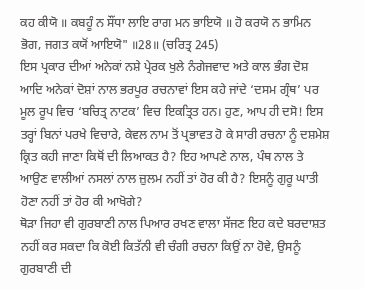ਕਹ ਕੀਯੋ ॥ ਕਬਹੂੰ ਨ ਸੌਂਧਾ ਲਾਇ ਰਾਗ ਮਨ ਭਾਇਯੋ ॥ ਹੋ ਕਰਯੋ ਨ ਭਾਮਿਨ ਭੋਗ, ਜਗਤ ਕਯੋਂ ਆਇਯੋ" ॥28॥ (ਚਰਿਤ੍ਰ 245)
ਇਸ ਪ੍ਰਕਾਰ ਦੀਆਂ ਅਨੇਕਾਂ ਨਸ਼ੇ ਪ੍ਰੇਰਕ ਖੁਲੇ ਨੰਗੇਜਵਾਦ ਅਤੇ ਕਾਲ ਭੰਗ ਦੋਸ਼ ਆਦਿ ਅਨੇਕਾਂ ਦੋਸ਼ਾਂ ਨਾਲ ਭਰਪੂਰ ਰਚਨਾਵਾਂ ਇਸ ਕਹੇ ਜਾਂਦੇ ‘ਦਸਮ ਗ੍ਰੰਥ’ ਪਰ ਮੂਲ ਰੂਪ ਵਿਚ ‘ਬਚਿਤ੍ਰ ਨਾਟਕ’ ਵਿਚ ਇਕਤ੍ਰਿਤ ਹਨ। ਹੁਣ, ਆਪ ਹੀ ਦਸੋ! ਇਸ ਤਰ੍ਹਾਂ ਬਿਨਾਂ ਪਰਖੇ ਵਿਚਾਰੇ, ਕੇਵਲ ਨਾਮ ਤੋਂ ਪ੍ਰਭਾਵਤ ਹੋ ਕੇ ਸਾਰੀ ਰਚਨਾ ਨੂੰ ਦਸ਼ਮੇਸ਼ ਕ੍ਰਿਤ ਕਹੀ ਜਾਣਾ ਕਿਥੋਂ ਦੀ ਲਿਆਕਤ ਹੈ? ਇਹ ਆਪਣੇ ਨਾਲ, ਪੰਥ ਨਾਲ ਤੇ ਆਉਣ ਵਾਲੀਆਂ ਨਸਲਾਂ ਨਾਲ ਜ਼ੁਲਮ ਨਹੀਂ ਤਾਂ ਹੋਰ ਕੀ ਹੈ? ਇਸਨੂੰ ਗੁਰੂ ਘਾਤੀ ਹੋਣਾ ਨਹੀਂ ਤਾਂ ਹੋਰ ਕੀ ਆਖੋਗੇ?
ਥੋੜਾ ਜਿਹਾ ਵੀ ਗੁਰਬਾਣੀ ਨਾਲ ਪਿਆਰ ਰਖਣ ਵਾਲਾ ਸੱਜਣ ਇਹ ਕਦੇ ਬਰਦਾਸ਼ਤ ਨਹੀਂ ਕਰ ਸਕਦਾ ਕਿ ਕੋਈ ਕਿਤੱਨੀ ਵੀ ਚੰਗੀ ਰਚਨਾ ਕਿਉਂ ਨਾ ਹੋਵੇ, ਉਸਨੂੰ ਗੁਰਬਾਣੀ ਦੀ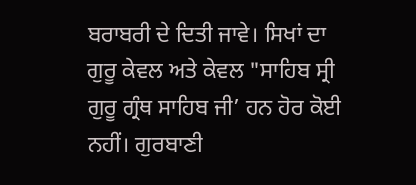ਬਰਾਬਰੀ ਦੇ ਦਿਤੀ ਜਾਵੇ। ਸਿਖਾਂ ਦਾ ਗੁਰੂ ਕੇਵਲ ਅਤੇ ਕੇਵਲ "ਸਾਹਿਬ ਸ੍ਰੀ ਗੁਰੂ ਗ੍ਰੰਥ ਸਾਹਿਬ ਜੀ’ ਹਨ ਹੋਰ ਕੋਈ ਨਹੀਂ। ਗੁਰਬਾਣੀ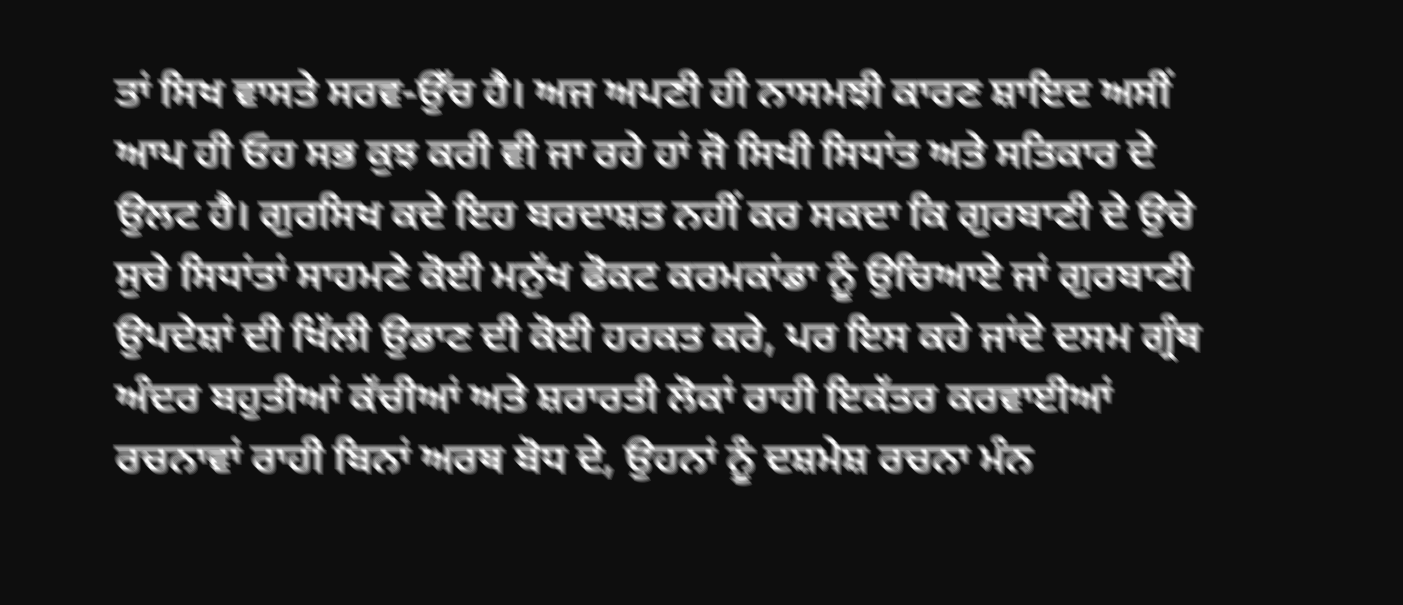ਤਾਂ ਸਿਖ ਵਾਸਤੇ ਸਰਵ-ਉੱਚ ਹੈ। ਅਜ ਅਪਣੀ ਹੀ ਨਾਸਮਝੀ ਕਾਰਣ ਸ਼ਾਇਦ ਅਸੀਂ ਆਪ ਹੀ ਓਹ ਸਭ ਕੁਝ ਕਰੀ ਵੀ ਜਾ ਰਹੇ ਹਾਂ ਜੋ ਸਿਖੀ ਸਿਧਾਂਤ ਅਤੇ ਸਤਿਕਾਰ ਦੇ ਉਲਟ ਹੈ। ਗੁਰਸਿਖ ਕਦੇ ਇਹ ਬਰਦਾਸ਼ਤ ਨਹੀਂ ਕਰ ਸਕਦਾ ਕਿ ਗੁਰਬਾਣੀ ਦੇ ਉਚੇ ਸੁਚੇ ਸਿਧਾਂਤਾਂ ਸਾਹਮਣੇ ਕੋਈ ਮਨੁੱਖ ਫੋਕਟ ਕਰਮਕਾਂਡਾ ਨੂੰ ਉਚਿਆਏ ਜਾਂ ਗੁਰਬਾਣੀ ਉਪਦੇਸ਼ਾਂ ਦੀ ਖਿੱਲੀ ਉਡਾਣ ਦੀ ਕੋਈ ਹਰਕਤ ਕਰੇ, ਪਰ ਇਸ ਕਹੇ ਜਾਂਦੇ ਦਸਮ ਗ੍ਰੰਥ ਅੰਦਰ ਬਹੁਤੀਆਂ ਕੱਚੀਆਂ ਅਤੇ ਸ਼ਰਾਰਤੀ ਲੋਕਾਂ ਰਾਹੀ ਇਕੱਤਰ ਕਰਵਾਈਆਂ ਰਚਨਾਵਾਂ ਰਾਹੀ ਬਿਨਾਂ ਅਰਥ ਬੋਧ ਦੇ, ਉਹਨਾਂ ਨੂੰ ਦਸ਼ਮੇਸ਼ ਰਚਨਾ ਮੰਨ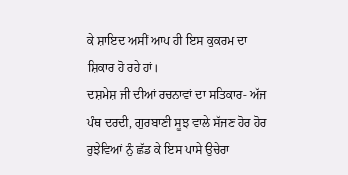ਕੇ ਸ਼ਾਇਦ ਅਸੀਂ ਆਪ ਹੀ ਇਸ ਕੁਕਰਮ ਦਾ ਸ਼ਿਕਾਰ ਹੋ ਰਹੇ ਹਾਂ।
ਦਸ਼ਮੇਸ਼ ਜੀ ਦੀਆਂ ਰਚਨਾਵਾਂ ਦਾ ਸਤਿਕਾਰ- ਅੱਜ ਪੰਥ ਦਰਦੀ, ਗੁਰਬਾਣੀ ਸੂਝ ਵਾਲੇ ਸੱਜਣ ਹੋਰ ਹੋਰ ਰੁਝੇਵਿਆਂ ਨੁੰ ਛੱਡ ਕੇ ਇਸ ਪਾਸੇ ਉਚੇਰਾ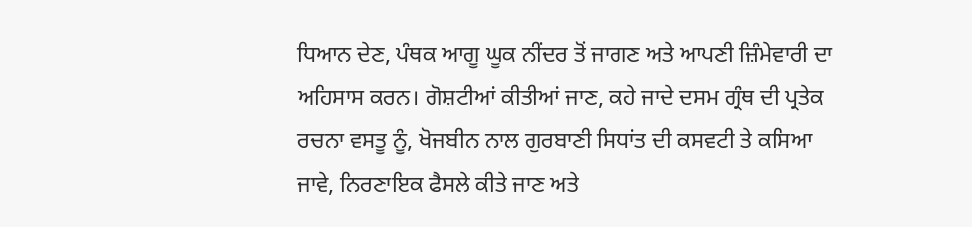ਧਿਆਨ ਦੇਣ, ਪੰਥਕ ਆਗੂ ਘੂਕ ਨੀਂਦਰ ਤੋਂ ਜਾਗਣ ਅਤੇ ਆਪਣੀ ਜ਼ਿੰਮੇਵਾਰੀ ਦਾ ਅਹਿਸਾਸ ਕਰਨ। ਗੋਸ਼ਟੀਆਂ ਕੀਤੀਆਂ ਜਾਣ, ਕਹੇ ਜਾਦੇ ਦਸਮ ਗ੍ਰੰਥ ਦੀ ਪ੍ਰਤੇਕ ਰਚਨਾ ਵਸਤੂ ਨੂੰ, ਖੋਜਬੀਨ ਨਾਲ ਗੁਰਬਾਣੀ ਸਿਧਾਂਤ ਦੀ ਕਸਵਟੀ ਤੇ ਕਸਿਆ ਜਾਵੇ, ਨਿਰਣਾਇਕ ਫੈਸਲੇ ਕੀਤੇ ਜਾਣ ਅਤੇ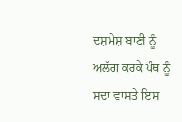ਦਸ਼ਮੇਸ਼ ਬਾਣੀ ਨੂੰ ਅਲੱਗ ਕਰਕੇ ਪੰਥ ਨੂੰ ਸਦਾ ਵਾਸਤੇ ਇਸ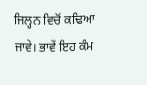ਜਿਲ੍ਹਨ ਵਿਚੋਂ ਕਢਿਆ ਜਾਵੇ। ਭਾਵੇਂ ਇਹ ਕੰਮ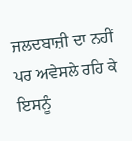ਜਲਦਬਾਜ਼ੀ ਦਾ ਨਹੀਂ ਪਰ ਅਵੇਸਲੇ ਰਹਿ ਕੇ ਇਸਨੂੰ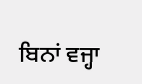ਬਿਨਾਂ ਵਜ੍ਹਾ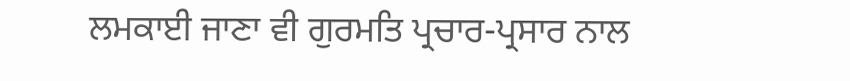ਲਮਕਾਈ ਜਾਣਾ ਵੀ ਗੁਰਮਤਿ ਪ੍ਰਚਾਰ-ਪ੍ਰਸਾਰ ਨਾਲ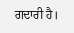ਗਦਾਰੀ ਹੈ।